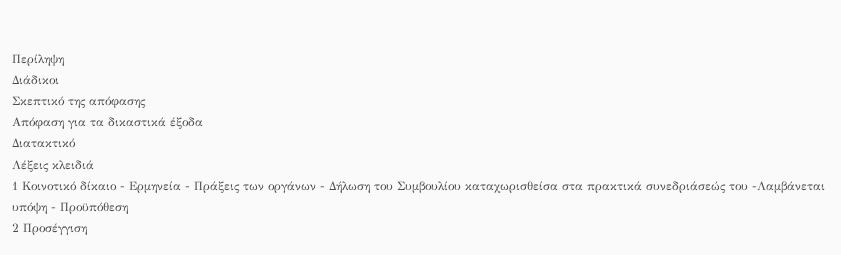Περίληψη
Διάδικοι
Σκεπτικό της απόφασης
Απόφαση για τα δικαστικά έξοδα
Διατακτικό
Λέξεις κλειδιά
1 Κοινοτικό δίκαιο - Ερμηνεία - Πράξεις των οργάνων - Δήλωση του Συμβουλίου καταχωρισθείσα στα πρακτικά συνεδριάσεώς του -Λαμβάνεται υπόψη - Προϋπόθεση
2 Προσέγγιση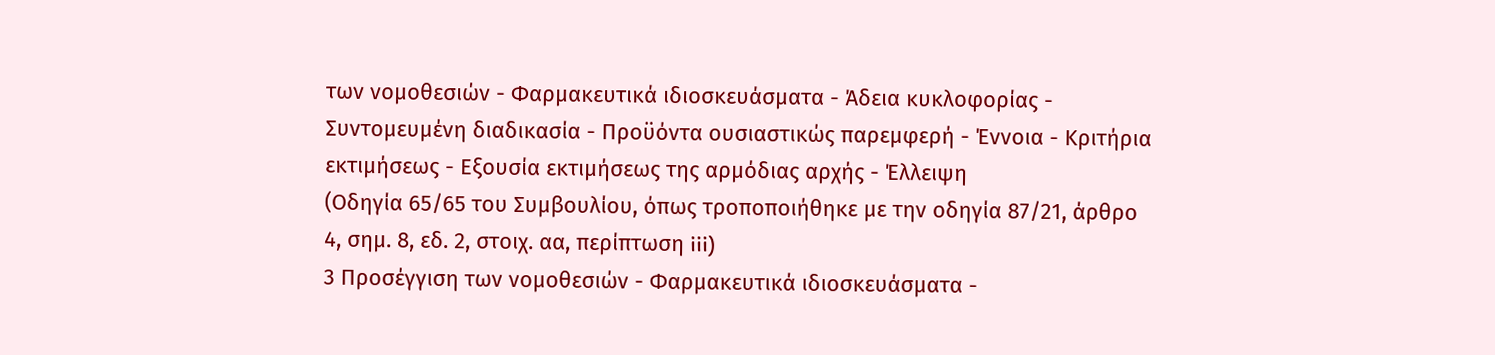των νομοθεσιών - Φαρμακευτικά ιδιοσκευάσματα - Άδεια κυκλοφορίας - Συντομευμένη διαδικασία - Προϋόντα ουσιαστικώς παρεμφερή - Έννοια - Κριτήρια εκτιμήσεως - Εξουσία εκτιμήσεως της αρμόδιας αρχής - Έλλειψη
(Οδηγία 65/65 του Συμβουλίου, όπως τροποποιήθηκε με την οδηγία 87/21, άρθρο 4, σημ. 8, εδ. 2, στοιχ. αα, περίπτωση iii)
3 Προσέγγιση των νομοθεσιών - Φαρμακευτικά ιδιοσκευάσματα -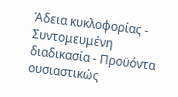Άδεια κυκλοφορίας - Συντομευμένη διαδικασία - Προϋόντα ουσιαστικώς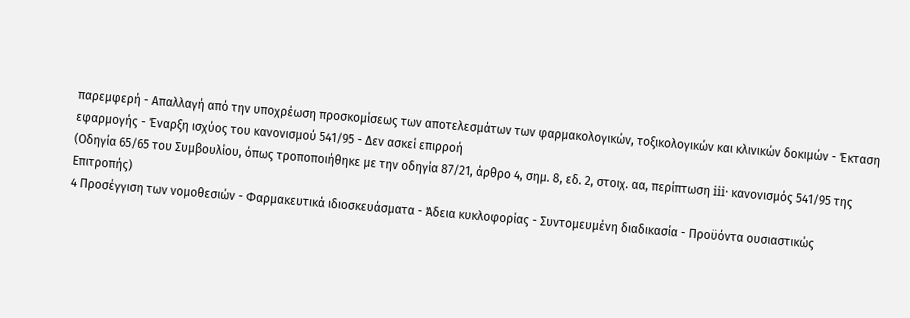παρεμφερή - Απαλλαγή από την υποχρέωση προσκομίσεως των αποτελεσμάτων των φαρμακολογικών, τοξικολογικών και κλινικών δοκιμών - Έκταση εφαρμογής - Έναρξη ισχύος του κανονισμού 541/95 - Δεν ασκεί επιρροή
(Οδηγία 65/65 του Συμβουλίου, όπως τροποποιήθηκε με την οδηγία 87/21, άρθρο 4, σημ. 8, εδ. 2, στοιχ. αα, περίπτωση iii· κανονισμός 541/95 της Επιτροπής)
4 Προσέγγιση των νομοθεσιών - Φαρμακευτικά ιδιοσκευάσματα - Άδεια κυκλοφορίας - Συντομευμένη διαδικασία - Προϋόντα ουσιαστικώς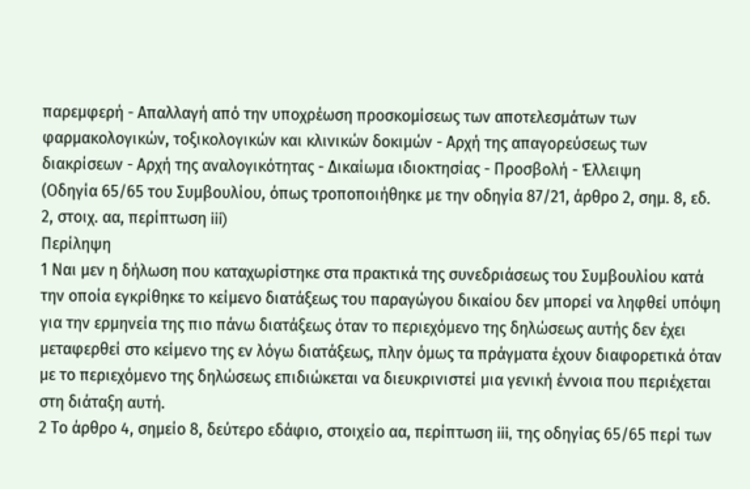παρεμφερή - Απαλλαγή από την υποχρέωση προσκομίσεως των αποτελεσμάτων των φαρμακολογικών, τοξικολογικών και κλινικών δοκιμών - Αρχή της απαγορεύσεως των διακρίσεων - Αρχή της αναλογικότητας - Δικαίωμα ιδιοκτησίας - Προσβολή - Έλλειψη
(Οδηγία 65/65 του Συμβουλίου, όπως τροποποιήθηκε με την οδηγία 87/21, άρθρο 2, σημ. 8, εδ. 2, στοιχ. αα, περίπτωση iii)
Περίληψη
1 Ναι μεν η δήλωση που καταχωρίστηκε στα πρακτικά της συνεδριάσεως του Συμβουλίου κατά την οποία εγκρίθηκε το κείμενο διατάξεως του παραγώγου δικαίου δεν μπορεί να ληφθεί υπόψη για την ερμηνεία της πιο πάνω διατάξεως όταν το περιεχόμενο της δηλώσεως αυτής δεν έχει μεταφερθεί στο κείμενο της εν λόγω διατάξεως, πλην όμως τα πράγματα έχουν διαφορετικά όταν με το περιεχόμενο της δηλώσεως επιδιώκεται να διευκρινιστεί μια γενική έννοια που περιέχεται στη διάταξη αυτή.
2 Το άρθρο 4, σημείο 8, δεύτερο εδάφιο, στοιχείο αα, περίπτωση iii, της οδηγίας 65/65 περί των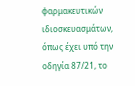φαρμακευτικών ιδιοσκευασμάτων, όπως έχει υπό την οδηγία 87/21, το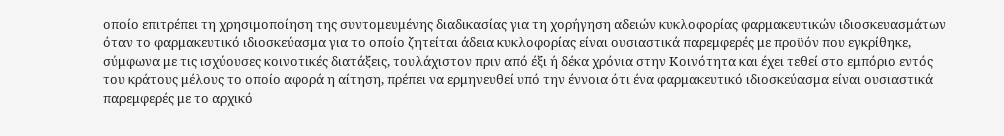οποίο επιτρέπει τη χρησιμοποίηση της συντομευμένης διαδικασίας για τη χορήγηση αδειών κυκλοφορίας φαρμακευτικών ιδιοσκευασμάτων όταν το φαρμακευτικό ιδιοσκεύασμα για το οποίο ζητείται άδεια κυκλοφορίας είναι ουσιαστικά παρεμφερές με προϋόν που εγκρίθηκε, σύμφωνα με τις ισχύουσες κοινοτικές διατάξεις, τουλάχιστον πριν από έξι ή δέκα χρόνια στην Κοινότητα και έχει τεθεί στο εμπόριο εντός του κράτους μέλους το οποίο αφορά η αίτηση, πρέπει να ερμηνευθεί υπό την έννοια ότι ένα φαρμακευτικό ιδιοσκεύασμα είναι ουσιαστικά παρεμφερές με το αρχικό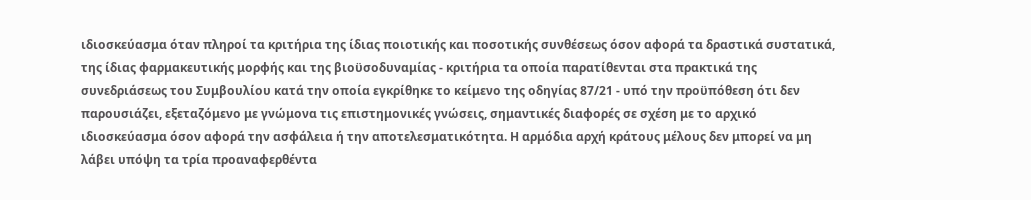ιδιοσκεύασμα όταν πληροί τα κριτήρια της ίδιας ποιοτικής και ποσοτικής συνθέσεως όσον αφορά τα δραστικά συστατικά, της ίδιας φαρμακευτικής μορφής και της βιοϋσοδυναμίας - κριτήρια τα οποία παρατίθενται στα πρακτικά της συνεδριάσεως του Συμβουλίου κατά την οποία εγκρίθηκε το κείμενο της οδηγίας 87/21 - υπό την προϋπόθεση ότι δεν παρουσιάζει, εξεταζόμενο με γνώμονα τις επιστημονικές γνώσεις, σημαντικές διαφορές σε σχέση με το αρχικό ιδιοσκεύασμα όσον αφορά την ασφάλεια ή την αποτελεσματικότητα. Η αρμόδια αρχή κράτους μέλους δεν μπορεί να μη λάβει υπόψη τα τρία προαναφερθέντα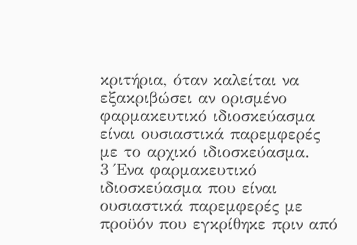κριτήρια, όταν καλείται να εξακριβώσει αν ορισμένο φαρμακευτικό ιδιοσκεύασμα είναι ουσιαστικά παρεμφερές με το αρχικό ιδιοσκεύασμα.
3 Ένα φαρμακευτικό ιδιοσκεύασμα που είναι ουσιαστικά παρεμφερές με προϋόν που εγκρίθηκε πριν από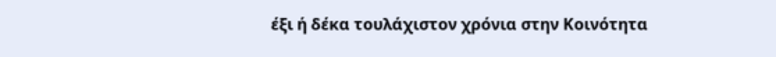έξι ή δέκα τουλάχιστον χρόνια στην Κοινότητα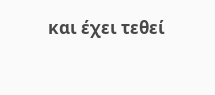και έχει τεθεί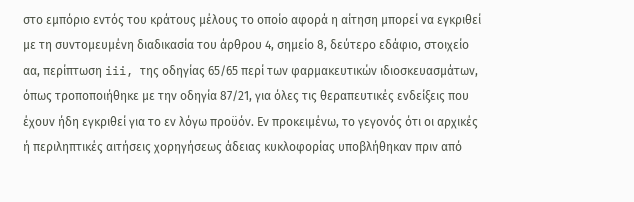στο εμπόριο εντός του κράτους μέλους το οποίο αφορά η αίτηση μπορεί να εγκριθεί με τη συντομευμένη διαδικασία του άρθρου 4, σημείο 8, δεύτερο εδάφιο, στοιχείο αα, περίπτωση iii, της οδηγίας 65/65 περί των φαρμακευτικών ιδιοσκευασμάτων, όπως τροποποιήθηκε με την οδηγία 87/21, για όλες τις θεραπευτικές ενδείξεις που έχουν ήδη εγκριθεί για το εν λόγω προϋόν. Εν προκειμένω, το γεγονός ότι οι αρχικές ή περιληπτικές αιτήσεις χορηγήσεως άδειας κυκλοφορίας υποβλήθηκαν πριν από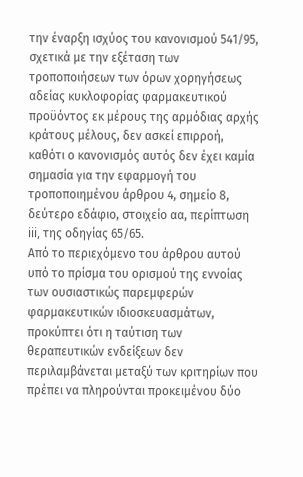την έναρξη ισχύος του κανονισμού 541/95, σχετικά με την εξέταση των τροποποιήσεων των όρων χορηγήσεως αδείας κυκλοφορίας φαρμακευτικού προϋόντος εκ μέρους της αρμόδιας αρχής κράτους μέλους, δεν ασκεί επιρροή, καθότι ο κανονισμός αυτός δεν έχει καμία σημασία για την εφαρμογή του τροποποιημένου άρθρου 4, σημείο 8, δεύτερο εδάφιο, στοιχείο αα, περίπτωση iii, της οδηγίας 65/65.
Από το περιεχόμενο του άρθρου αυτού υπό το πρίσμα του ορισμού της εννοίας των ουσιαστικώς παρεμφερών φαρμακευτικών ιδιοσκευασμάτων, προκύπτει ότι η ταύτιση των θεραπευτικών ενδείξεων δεν περιλαμβάνεται μεταξύ των κριτηρίων που πρέπει να πληρούνται προκειμένου δύο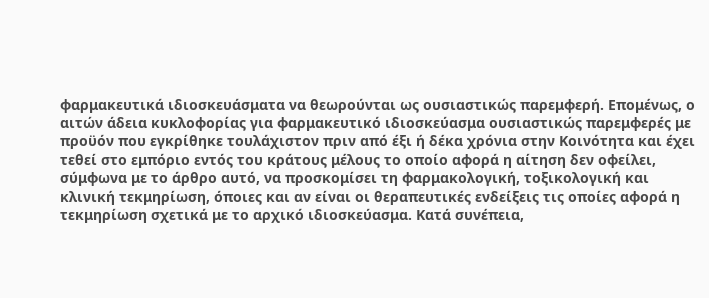φαρμακευτικά ιδιοσκευάσματα να θεωρούνται ως ουσιαστικώς παρεμφερή. Επομένως, ο αιτών άδεια κυκλοφορίας για φαρμακευτικό ιδιοσκεύασμα ουσιαστικώς παρεμφερές με προϋόν που εγκρίθηκε τουλάχιστον πριν από έξι ή δέκα χρόνια στην Κοινότητα και έχει τεθεί στο εμπόριο εντός του κράτους μέλους το οποίο αφορά η αίτηση δεν οφείλει, σύμφωνα με το άρθρο αυτό, να προσκομίσει τη φαρμακολογική, τοξικολογική και κλινική τεκμηρίωση, όποιες και αν είναι οι θεραπευτικές ενδείξεις τις οποίες αφορά η τεκμηρίωση σχετικά με το αρχικό ιδιοσκεύασμα. Κατά συνέπεια,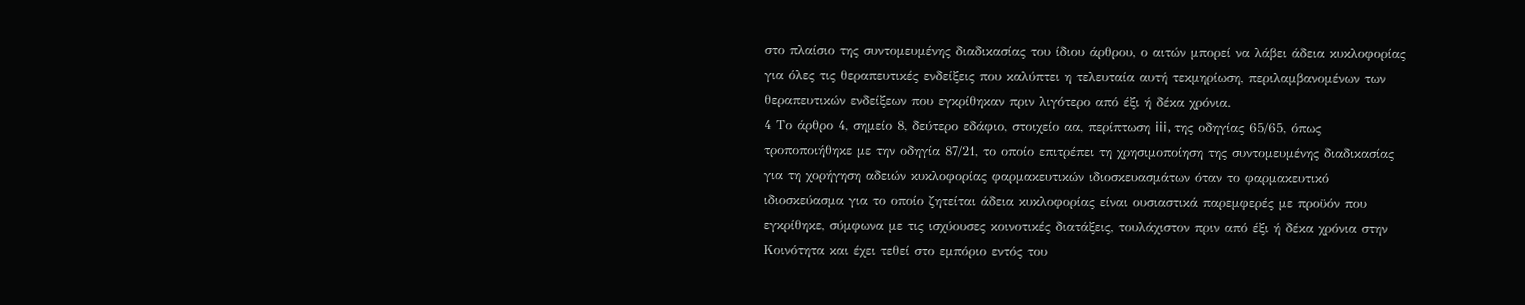στο πλαίσιο της συντομευμένης διαδικασίας του ίδιου άρθρου, ο αιτών μπορεί να λάβει άδεια κυκλοφορίας για όλες τις θεραπευτικές ενδείξεις που καλύπτει η τελευταία αυτή τεκμηρίωση, περιλαμβανομένων των θεραπευτικών ενδείξεων που εγκρίθηκαν πριν λιγότερο από έξι ή δέκα χρόνια.
4 Το άρθρο 4, σημείο 8, δεύτερο εδάφιο, στοιχείο αα, περίπτωση iii, της οδηγίας 65/65, όπως τροποποιήθηκε με την οδηγία 87/21, το οποίο επιτρέπει τη χρησιμοποίηση της συντομευμένης διαδικασίας για τη χορήγηση αδειών κυκλοφορίας φαρμακευτικών ιδιοσκευασμάτων όταν το φαρμακευτικό ιδιοσκεύασμα για το οποίο ζητείται άδεια κυκλοφορίας είναι ουσιαστικά παρεμφερές με προϋόν που εγκρίθηκε, σύμφωνα με τις ισχύουσες κοινοτικές διατάξεις, τουλάχιστον πριν από έξι ή δέκα χρόνια στην Κοινότητα και έχει τεθεί στο εμπόριο εντός του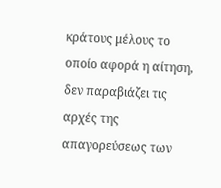κράτους μέλους το οποίο αφορά η αίτηση, δεν παραβιάζει τις αρχές της απαγορεύσεως των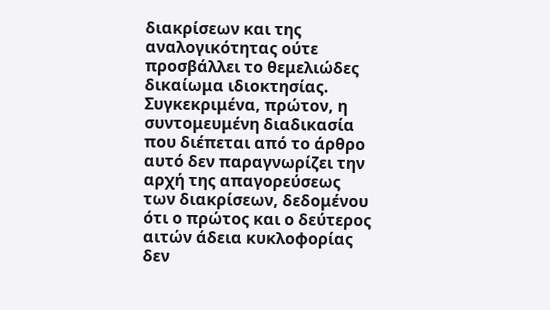διακρίσεων και της αναλογικότητας ούτε προσβάλλει το θεμελιώδες δικαίωμα ιδιοκτησίας.
Συγκεκριμένα, πρώτον, η συντομευμένη διαδικασία που διέπεται από το άρθρο αυτό δεν παραγνωρίζει την αρχή της απαγορεύσεως των διακρίσεων, δεδομένου ότι ο πρώτος και ο δεύτερος αιτών άδεια κυκλοφορίας δεν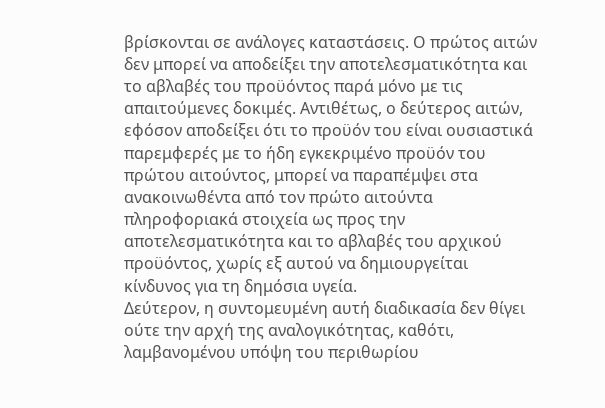βρίσκονται σε ανάλογες καταστάσεις. Ο πρώτος αιτών δεν μπορεί να αποδείξει την αποτελεσματικότητα και το αβλαβές του προϋόντος παρά μόνο με τις απαιτούμενες δοκιμές. Αντιθέτως, ο δεύτερος αιτών, εφόσον αποδείξει ότι το προϋόν του είναι ουσιαστικά παρεμφερές με το ήδη εγκεκριμένο προϋόν του πρώτου αιτούντος, μπορεί να παραπέμψει στα ανακοινωθέντα από τον πρώτο αιτούντα πληροφοριακά στοιχεία ως προς την αποτελεσματικότητα και το αβλαβές του αρχικού προϋόντος, χωρίς εξ αυτού να δημιουργείται κίνδυνος για τη δημόσια υγεία.
Δεύτερον, η συντομευμένη αυτή διαδικασία δεν θίγει ούτε την αρχή της αναλογικότητας, καθότι, λαμβανομένου υπόψη του περιθωρίου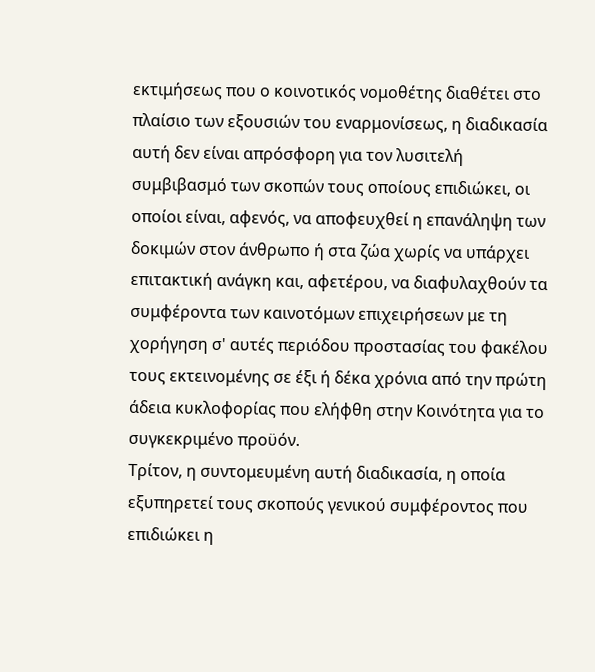εκτιμήσεως που ο κοινοτικός νομοθέτης διαθέτει στο πλαίσιο των εξουσιών του εναρμονίσεως, η διαδικασία αυτή δεν είναι απρόσφορη για τον λυσιτελή συμβιβασμό των σκοπών τους οποίους επιδιώκει, οι οποίοι είναι, αφενός, να αποφευχθεί η επανάληψη των δοκιμών στον άνθρωπο ή στα ζώα χωρίς να υπάρχει επιτακτική ανάγκη και, αφετέρου, να διαφυλαχθούν τα συμφέροντα των καινοτόμων επιχειρήσεων με τη χορήγηση σ' αυτές περιόδου προστασίας του φακέλου τους εκτεινομένης σε έξι ή δέκα χρόνια από την πρώτη άδεια κυκλοφορίας που ελήφθη στην Κοινότητα για το συγκεκριμένο προϋόν.
Τρίτον, η συντομευμένη αυτή διαδικασία, η οποία εξυπηρετεί τους σκοπούς γενικού συμφέροντος που επιδιώκει η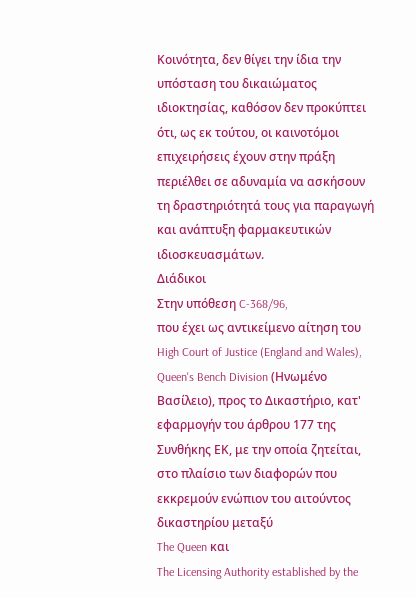Κοινότητα, δεν θίγει την ίδια την υπόσταση του δικαιώματος ιδιοκτησίας, καθόσον δεν προκύπτει ότι, ως εκ τούτου, οι καινοτόμοι επιχειρήσεις έχουν στην πράξη περιέλθει σε αδυναμία να ασκήσουν τη δραστηριότητά τους για παραγωγή και ανάπτυξη φαρμακευτικών ιδιοσκευασμάτων.
Διάδικοι
Στην υπόθεση C-368/96,
που έχει ως αντικείμενο αίτηση του High Court of Justice (England and Wales), Queen's Bench Division (Ηνωμένο Βασίλειο), προς το Δικαστήριο, κατ' εφαρμογήν του άρθρου 177 της Συνθήκης ΕΚ, με την οποία ζητείται, στο πλαίσιο των διαφορών που εκκρεμούν ενώπιον του αιτούντος δικαστηρίου μεταξύ
The Queen και
The Licensing Authority established by the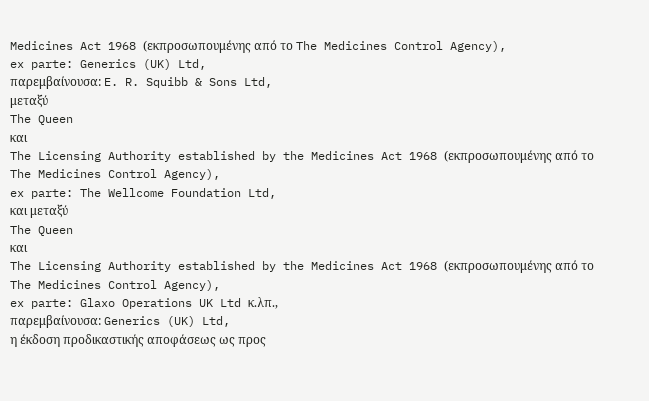Medicines Act 1968 (εκπροσωπουμένης από το The Medicines Control Agency),
ex parte: Generics (UK) Ltd,
παρεμβαίνουσα: E. R. Squibb & Sons Ltd,
μεταξύ
The Queen
και
The Licensing Authority established by the Medicines Act 1968 (εκπροσωπουμένης από το The Medicines Control Agency),
ex parte: The Wellcome Foundation Ltd,
και μεταξύ
The Queen
και
The Licensing Authority established by the Medicines Act 1968 (εκπροσωπουμένης από το The Medicines Control Agency),
ex parte: Glaxo Operations UK Ltd κ.λπ.,
παρεμβαίνουσα: Generics (UK) Ltd,
η έκδοση προδικαστικής αποφάσεως ως προς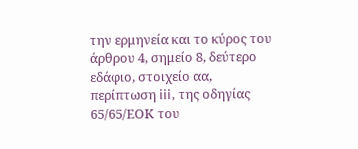την ερμηνεία και το κύρος του άρθρου 4, σημείο 8, δεύτερο εδάφιο, στοιχείο αα, περίπτωση iii, της οδηγίας 65/65/ΕΟΚ του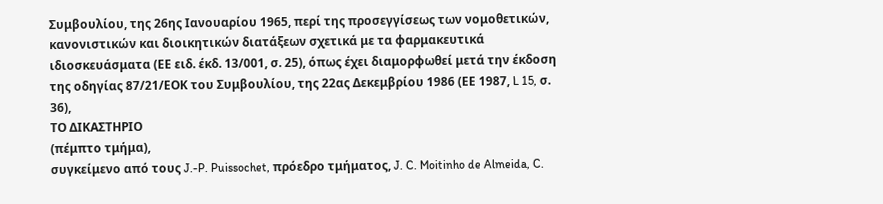Συμβουλίου, της 26ης Ιανουαρίου 1965, περί της προσεγγίσεως των νομοθετικών, κανονιστικών και διοικητικών διατάξεων σχετικά με τα φαρμακευτικά ιδιοσκευάσματα (ΕΕ ειδ. έκδ. 13/001, σ. 25), όπως έχει διαμορφωθεί μετά την έκδοση της οδηγίας 87/21/ΕΟΚ του Συμβουλίου, της 22ας Δεκεμβρίου 1986 (ΕΕ 1987, L 15, σ. 36),
ΤΟ ΔΙΚΑΣΤΗΡΙΟ
(πέμπτο τμήμα),
συγκείμενο από τους J.-P. Puissochet, πρόεδρο τμήματος, J. C. Moitinho de Almeida, C.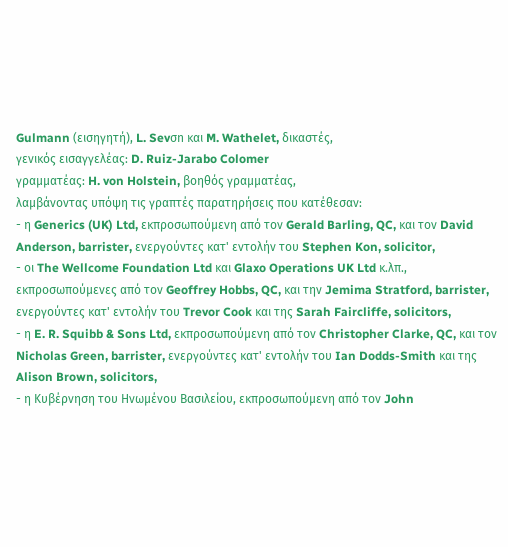Gulmann (εισηγητή), L. Sevσn και M. Wathelet, δικαστές,
γενικός εισαγγελέας: D. Ruiz-Jarabo Colomer
γραμματέας: H. von Holstein, βοηθός γραμματέας,
λαμβάνοντας υπόψη τις γραπτές παρατηρήσεις που κατέθεσαν:
- η Generics (UK) Ltd, εκπροσωπούμενη από τον Gerald Barling, QC, και τον David Anderson, barrister, ενεργούντες κατ' εντολήν του Stephen Kon, solicitor,
- οι The Wellcome Foundation Ltd και Glaxo Operations UK Ltd κ.λπ., εκπροσωπούμενες από τον Geoffrey Hobbs, QC, και την Jemima Stratford, barrister, ενεργούντες κατ' εντολήν του Trevor Cook και της Sarah Faircliffe, solicitors,
- η E. R. Squibb & Sons Ltd, εκπροσωπούμενη από τον Christopher Clarke, QC, και τον Nicholas Green, barrister, ενεργούντες κατ' εντολήν του Ian Dodds-Smith και της Alison Brown, solicitors,
- η Κυβέρνηση του Ηνωμένου Βασιλείου, εκπροσωπούμενη από τον John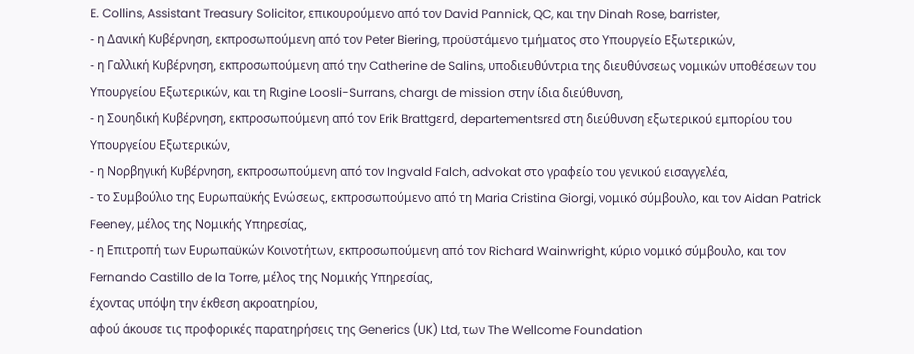E. Collins, Assistant Treasury Solicitor, επικουρούμενο από τον David Pannick, QC, και την Dinah Rose, barrister,
- η Δανική Κυβέρνηση, εκπροσωπούμενη από τον Peter Biering, προϋστάμενο τμήματος στο Υπουργείο Εξωτερικών,
- η Γαλλική Κυβέρνηση, εκπροσωπούμενη από την Catherine de Salins, υποδιευθύντρια της διευθύνσεως νομικών υπoθέσεων του Υπουργείου Εξωτερικών, και τη Rιgine Loosli-Surrans, chargι de mission στην ίδια διεύθυνση,
- η Σουηδική Κυβέρνηση, εκπροσωπούμενη από τον Erik Brattgεrd, departementsrεd στη διεύθυνση εξωτερικού εμπορίου του Υπουργείου Εξωτερικών,
- η Νορβηγική Κυβέρνηση, εκπροσωπούμενη από τον Ingvald Falch, advokat στο γραφείο του γενικού εισαγγελέα,
- το Συμβούλιο της Ευρωπαϋκής Ενώσεως, εκπροσωπούμενο από τη Maria Cristina Giorgi, νομικό σύμβουλο, και τον Aidan Patrick Feeney, μέλος της Νομικής Υπηρεσίας,
- η Επιτροπή των Ευρωπαϋκών Κοινοτήτων, εκπροσωπούμενη από τον Richard Wainwright, κύριο νομικό σύμβουλο, και τον Fernando Castillo de la Torre, μέλος της Νομικής Υπηρεσίας,
έχοντας υπόψη την έκθεση ακροατηρίου,
αφού άκουσε τις προφορικές παρατηρήσεις της Generics (UK) Ltd, των The Wellcome Foundation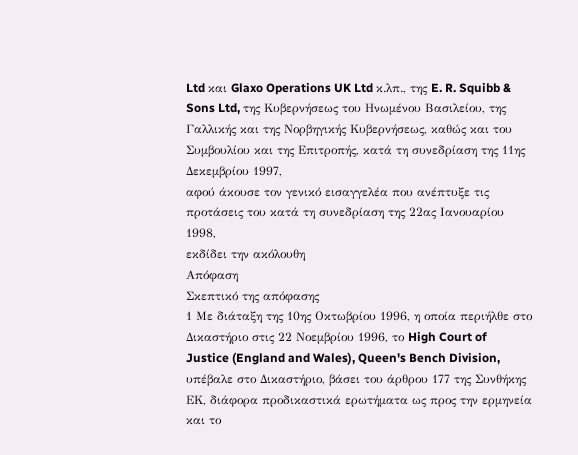Ltd και Glaxo Operations UK Ltd κ.λπ., της E. R. Squibb & Sons Ltd, της Κυβερνήσεως του Ηνωμένου Βασιλείου, της Γαλλικής και της Νορβηγικής Κυβερνήσεως, καθώς και του Συμβουλίου και της Επιτροπής, κατά τη συνεδρίαση της 11ης Δεκεμβρίου 1997,
αφού άκουσε τον γενικό εισαγγελέα που ανέπτυξε τις προτάσεις του κατά τη συνεδρίαση της 22ας Ιανουαρίου 1998,
εκδίδει την ακόλουθη
Απόφαση
Σκεπτικό της απόφασης
1 Με διάταξη της 10ης Οκτωβρίου 1996, η οποία περιήλθε στο Δικαστήριο στις 22 Νοεμβρίου 1996, το High Court of Justice (England and Wales), Queen's Bench Division, υπέβαλε στο Δικαστήριο, βάσει του άρθρου 177 της Συνθήκης ΕΚ, διάφορα προδικαστικά ερωτήματα ως προς την ερμηνεία και το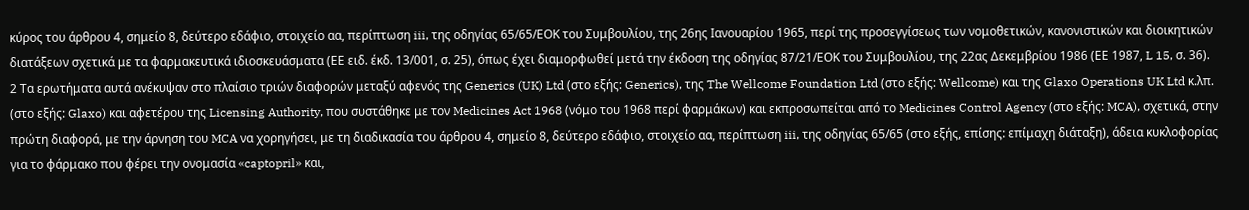κύρος του άρθρου 4, σημείο 8, δεύτερο εδάφιο, στοιχείο αα, περίπτωση iii, της οδηγίας 65/65/ΕΟΚ του Συμβουλίου, της 26ης Ιανουαρίου 1965, περί της προσεγγίσεως των νομοθετικών, κανονιστικών και διοικητικών διατάξεων σχετικά με τα φαρμακευτικά ιδιοσκευάσματα (ΕΕ ειδ. έκδ. 13/001, σ. 25), όπως έχει διαμορφωθεί μετά την έκδοση της οδηγίας 87/21/ΕΟΚ του Συμβουλίου, της 22ας Δεκεμβρίου 1986 (ΕΕ 1987, L 15, σ. 36).
2 Τα ερωτήματα αυτά ανέκυψαν στο πλαίσιο τριών διαφορών μεταξύ αφενός της Generics (UK) Ltd (στο εξής: Generics), της The Wellcome Foundation Ltd (στο εξής: Wellcome) και της Glaxo Operations UK Ltd κ.λπ. (στο εξής: Glaxo) και αφετέρου της Licensing Authority, που συστάθηκε με τον Medicines Act 1968 (νόμο του 1968 περί φαρμάκων) και εκπροσωπείται από το Medicines Control Agency (στο εξής: MCA), σχετικά, στην πρώτη διαφορά, με την άρνηση του MCA να χορηγήσει, με τη διαδικασία του άρθρου 4, σημείο 8, δεύτερο εδάφιο, στοιχείο αα, περίπτωση iii, της οδηγίας 65/65 (στο εξής, επίσης: επίμαχη διάταξη), άδεια κυκλοφορίας για το φάρμακο που φέρει την ονομασία «captopril» και,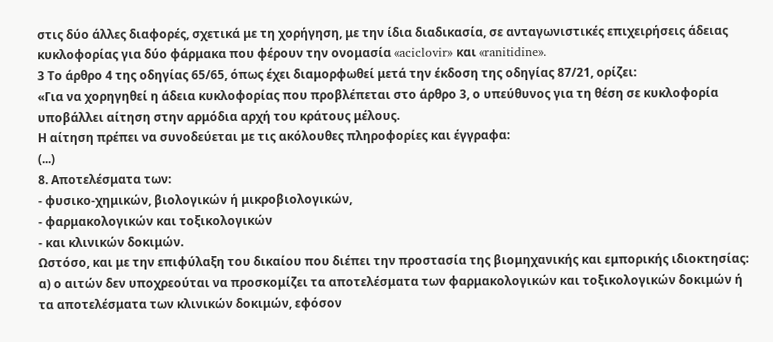στις δύο άλλες διαφορές, σχετικά με τη χορήγηση, με την ίδια διαδικασία, σε ανταγωνιστικές επιχειρήσεις άδειας κυκλοφορίας για δύο φάρμακα που φέρουν την ονομασία «aciclovir» και «ranitidine».
3 Το άρθρο 4 της οδηγίας 65/65, όπως έχει διαμορφωθεί μετά την έκδοση της οδηγίας 87/21, ορίζει:
«Για να χορηγηθεί η άδεια κυκλοφορίας που προβλέπεται στο άρθρο 3, ο υπεύθυνος για τη θέση σε κυκλοφορία υποβάλλει αίτηση στην αρμόδια αρχή του κράτους μέλους.
Η αίτηση πρέπει να συνοδεύεται με τις ακόλουθες πληροφορίες και έγγραφα:
(...)
8. Αποτελέσματα των:
- φυσικο-χημικών, βιολογικών ή μικροβιολογικών,
- φαρμακολογικών και τοξικολογικών
- και κλινικών δοκιμών.
Ωστόσο, και με την επιφύλαξη του δικαίου που διέπει την προστασία της βιομηχανικής και εμπορικής ιδιοκτησίας:
α) ο αιτών δεν υποχρεούται να προσκομίζει τα αποτελέσματα των φαρμακολογικών και τοξικολογικών δοκιμών ή τα αποτελέσματα των κλινικών δοκιμών, εφόσον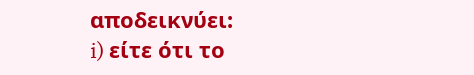αποδεικνύει:
i) είτε ότι το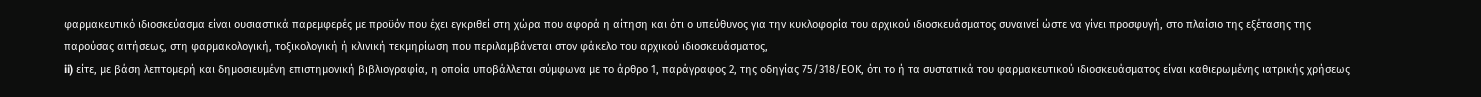φαρμακευτικό ιδιοσκεύασμα είναι ουσιαστικά παρεμφερές με προϋόν που έχει εγκριθεί στη χώρα που αφορά η αίτηση και ότι ο υπεύθυνος για την κυκλοφορία του αρχικού ιδιοσκευάσματος συναινεί ώστε να γίνει προσφυγή, στο πλαίσιο της εξέτασης της παρούσας αιτήσεως, στη φαρμακολογική, τοξικολογική ή κλινική τεκμηρίωση που περιλαμβάνεται στον φάκελο του αρχικού ιδιοσκευάσματος,
ii) είτε, με βάση λεπτομερή και δημοσιευμένη επιστημονική βιβλιογραφία, η οποία υποβάλλεται σύμφωνα με το άρθρο 1, παράγραφος 2, της οδηγίας 75/318/ΕΟΚ, ότι το ή τα συστατικά του φαρμακευτικού ιδιοσκευάσματος είναι καθιερωμένης ιατρικής χρήσεως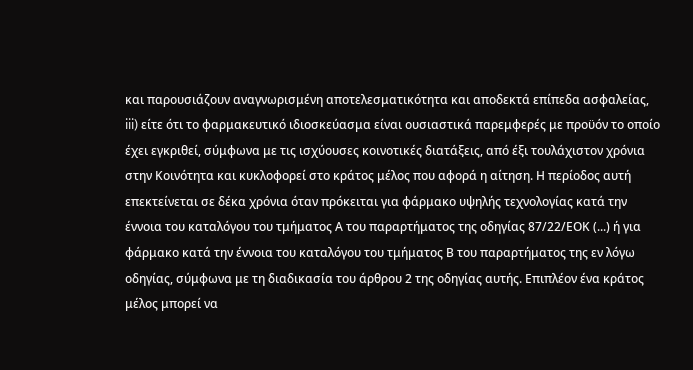και παρουσιάζουν αναγνωρισμένη αποτελεσματικότητα και αποδεκτά επίπεδα ασφαλείας,
iii) είτε ότι το φαρμακευτικό ιδιοσκεύασμα είναι ουσιαστικά παρεμφερές με προϋόν το οποίο έχει εγκριθεί, σύμφωνα με τις ισχύουσες κοινοτικές διατάξεις, από έξι τουλάχιστον χρόνια στην Κοινότητα και κυκλοφορεί στο κράτος μέλος που αφορά η αίτηση. Η περίοδος αυτή επεκτείνεται σε δέκα χρόνια όταν πρόκειται για φάρμακο υψηλής τεχνολογίας κατά την έννοια του καταλόγου του τμήματος Α του παραρτήματος της οδηγίας 87/22/ΕΟΚ (...) ή για φάρμακο κατά την έννοια του καταλόγου του τμήματος Β του παραρτήματος της εν λόγω οδηγίας, σύμφωνα με τη διαδικασία του άρθρου 2 της οδηγίας αυτής. Επιπλέον ένα κράτος μέλος μπορεί να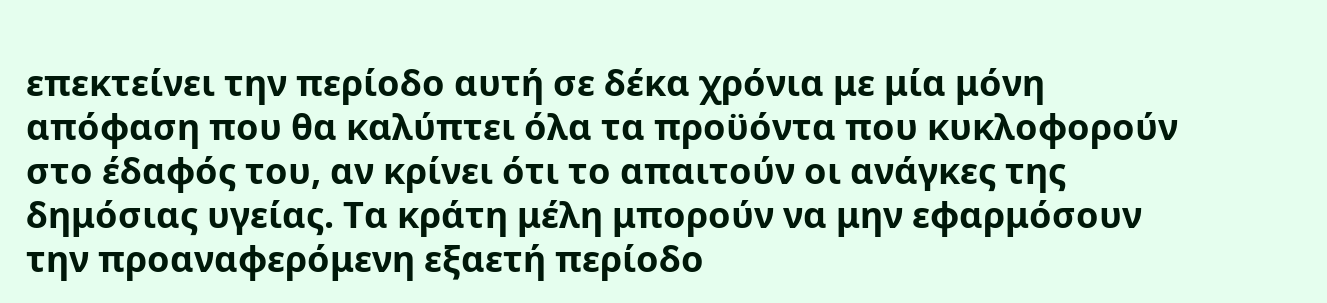επεκτείνει την περίοδο αυτή σε δέκα χρόνια με μία μόνη απόφαση που θα καλύπτει όλα τα προϋόντα που κυκλοφορούν στο έδαφός του, αν κρίνει ότι το απαιτούν οι ανάγκες της δημόσιας υγείας. Τα κράτη μέλη μπορούν να μην εφαρμόσουν την προαναφερόμενη εξαετή περίοδο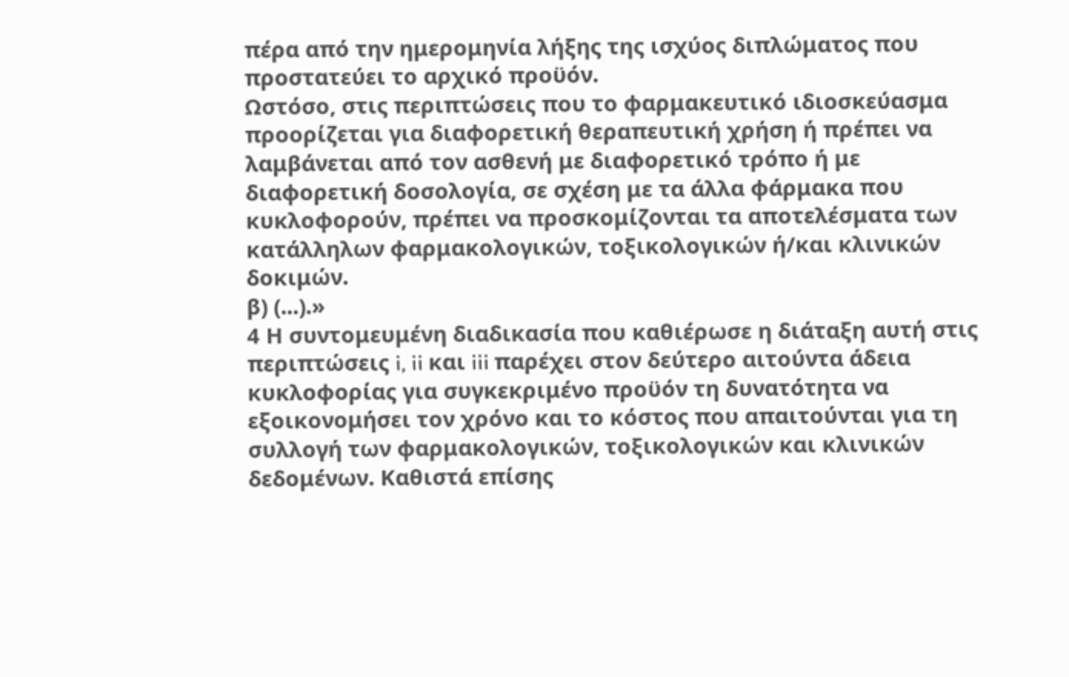πέρα από την ημερομηνία λήξης της ισχύος διπλώματος που προστατεύει το αρχικό προϋόν.
Ωστόσο, στις περιπτώσεις που το φαρμακευτικό ιδιοσκεύασμα προορίζεται για διαφορετική θεραπευτική χρήση ή πρέπει να λαμβάνεται από τον ασθενή με διαφορετικό τρόπο ή με διαφορετική δοσολογία, σε σχέση με τα άλλα φάρμακα που κυκλοφορούν, πρέπει να προσκομίζονται τα αποτελέσματα των κατάλληλων φαρμακολογικών, τοξικολογικών ή/και κλινικών δοκιμών.
β) (...).»
4 Η συντομευμένη διαδικασία που καθιέρωσε η διάταξη αυτή στις περιπτώσεις i, ii και iii παρέχει στον δεύτερο αιτούντα άδεια κυκλοφορίας για συγκεκριμένο προϋόν τη δυνατότητα να εξοικονομήσει τον χρόνο και το κόστος που απαιτούνται για τη συλλογή των φαρμακολογικών, τοξικολογικών και κλινικών δεδομένων. Καθιστά επίσης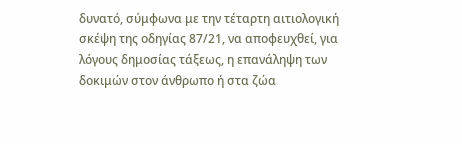δυνατό, σύμφωνα με την τέταρτη αιτιολογική σκέψη της οδηγίας 87/21, να αποφευχθεί, για λόγους δημοσίας τάξεως, η επανάληψη των δοκιμών στον άνθρωπο ή στα ζώα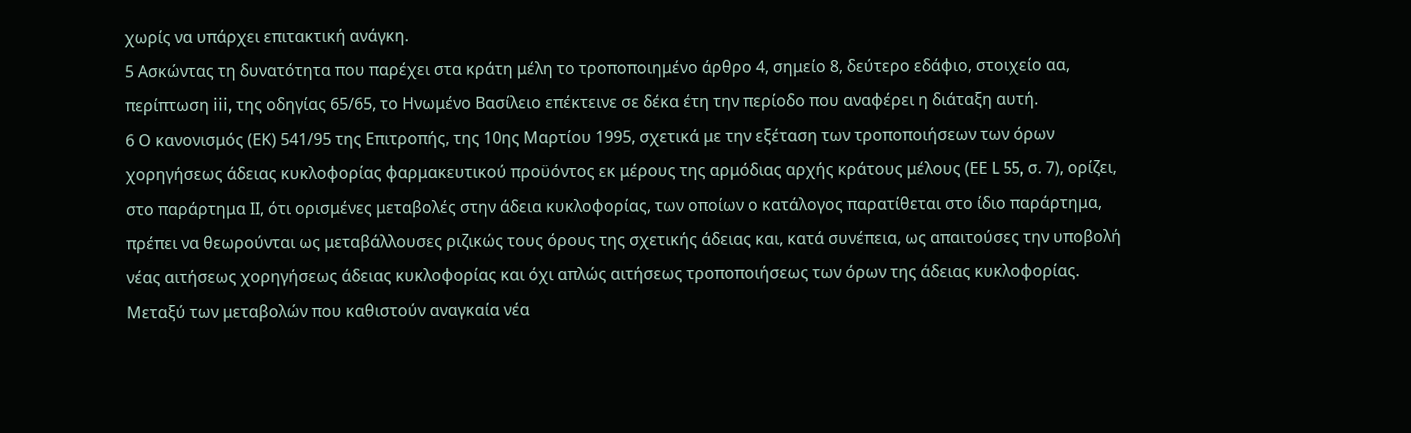χωρίς να υπάρχει επιτακτική ανάγκη.
5 Ασκώντας τη δυνατότητα που παρέχει στα κράτη μέλη το τροποποιημένο άρθρο 4, σημείο 8, δεύτερο εδάφιο, στοιχείο αα, περίπτωση iii, της οδηγίας 65/65, το Ηνωμένο Βασίλειο επέκτεινε σε δέκα έτη την περίοδο που αναφέρει η διάταξη αυτή.
6 Ο κανονισμός (ΕΚ) 541/95 της Επιτροπής, της 10ης Μαρτίου 1995, σχετικά με την εξέταση των τροποποιήσεων των όρων χορηγήσεως άδειας κυκλοφορίας φαρμακευτικού προϋόντος εκ μέρους της αρμόδιας αρχής κράτους μέλους (ΕΕ L 55, σ. 7), ορίζει, στο παράρτημα ΙΙ, ότι ορισμένες μεταβολές στην άδεια κυκλοφορίας, των οποίων ο κατάλογος παρατίθεται στο ίδιο παράρτημα, πρέπει να θεωρούνται ως μεταβάλλουσες ριζικώς τους όρους της σχετικής άδειας και, κατά συνέπεια, ως απαιτούσες την υποβολή νέας αιτήσεως χορηγήσεως άδειας κυκλοφορίας και όχι απλώς αιτήσεως τροποποιήσεως των όρων της άδειας κυκλοφορίας. Μεταξύ των μεταβολών που καθιστούν αναγκαία νέα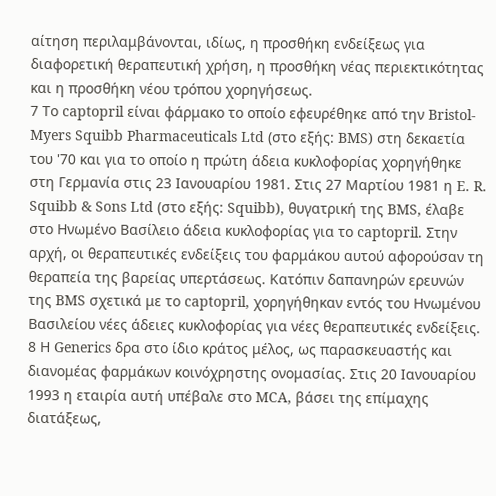αίτηση περιλαμβάνονται, ιδίως, η προσθήκη ενδείξεως για διαφορετική θεραπευτική χρήση, η προσθήκη νέας περιεκτικότητας και η προσθήκη νέου τρόπου χορηγήσεως.
7 Το captopril είναι φάρμακο το οποίο εφευρέθηκε από την Bristol-Myers Squibb Pharmaceuticals Ltd (στο εξής: BMS) στη δεκαετία του '70 και για το οποίο η πρώτη άδεια κυκλοφορίας χορηγήθηκε στη Γερμανία στις 23 Ιανουαρίου 1981. Στις 27 Μαρτίου 1981 η E. R. Squibb & Sons Ltd (στο εξής: Squibb), θυγατρική της BMS, έλαβε στο Ηνωμένο Βασίλειο άδεια κυκλοφορίας για το captopril. Στην αρχή, οι θεραπευτικές ενδείξεις του φαρμάκου αυτού αφορούσαν τη θεραπεία της βαρείας υπερτάσεως. Κατόπιν δαπανηρών ερευνών της BMS σχετικά με το captopril, χορηγήθηκαν εντός του Ηνωμένου Βασιλείου νέες άδειες κυκλοφορίας για νέες θεραπευτικές ενδείξεις.
8 Η Generics δρα στο ίδιο κράτος μέλος, ως παρασκευαστής και διανομέας φαρμάκων κοινόχρηστης ονομασίας. Στις 20 Ιανουαρίου 1993 η εταιρία αυτή υπέβαλε στο MCA, βάσει της επίμαχης διατάξεως,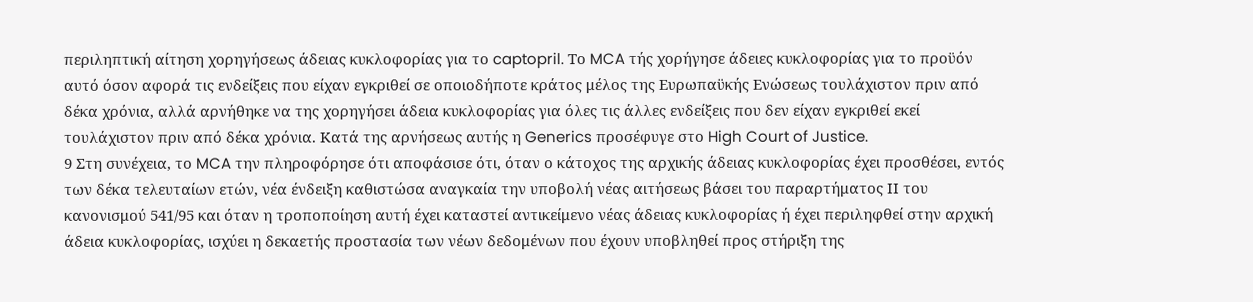περιληπτική αίτηση χορηγήσεως άδειας κυκλοφορίας για το captopril. Το MCA τής χορήγησε άδειες κυκλοφορίας για το προϋόν αυτό όσον αφορά τις ενδείξεις που είχαν εγκριθεί σε οποιοδήποτε κράτος μέλος της Ευρωπαϋκής Ενώσεως τουλάχιστον πριν από δέκα χρόνια, αλλά αρνήθηκε να της χορηγήσει άδεια κυκλοφορίας για όλες τις άλλες ενδείξεις που δεν είχαν εγκριθεί εκεί τουλάχιστον πριν από δέκα χρόνια. Κατά της αρνήσεως αυτής η Generics προσέφυγε στο High Court of Justice.
9 Στη συνέχεια, το MCA την πληροφόρησε ότι αποφάσισε ότι, όταν ο κάτοχος της αρχικής άδειας κυκλοφορίας έχει προσθέσει, εντός των δέκα τελευταίων ετών, νέα ένδειξη καθιστώσα αναγκαία την υποβολή νέας αιτήσεως βάσει του παραρτήματος ΙΙ του κανονισμού 541/95 και όταν η τροποποίηση αυτή έχει καταστεί αντικείμενο νέας άδειας κυκλοφορίας ή έχει περιληφθεί στην αρχική άδεια κυκλοφορίας, ισχύει η δεκαετής προστασία των νέων δεδομένων που έχουν υποβληθεί προς στήριξη της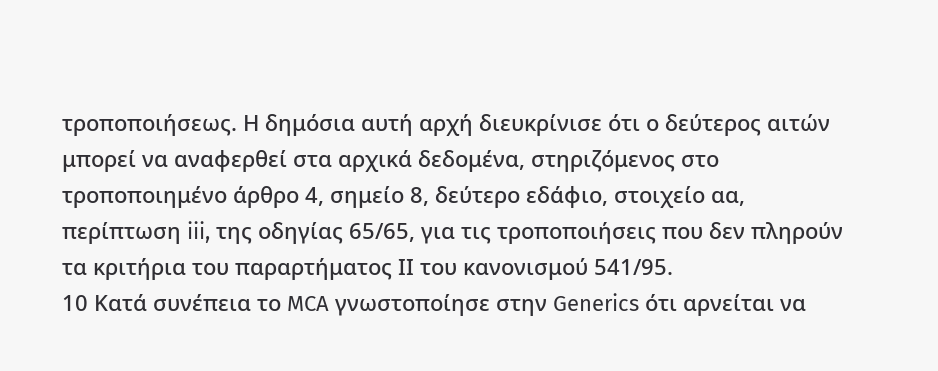τροποποιήσεως. Η δημόσια αυτή αρχή διευκρίνισε ότι ο δεύτερος αιτών μπορεί να αναφερθεί στα αρχικά δεδομένα, στηριζόμενος στο τροποποιημένο άρθρο 4, σημείο 8, δεύτερο εδάφιο, στοιχείο αα, περίπτωση iii, της οδηγίας 65/65, για τις τροποποιήσεις που δεν πληρούν τα κριτήρια του παραρτήματος ΙΙ του κανονισμού 541/95.
10 Κατά συνέπεια το MCA γνωστοποίησε στην Generics ότι αρνείται να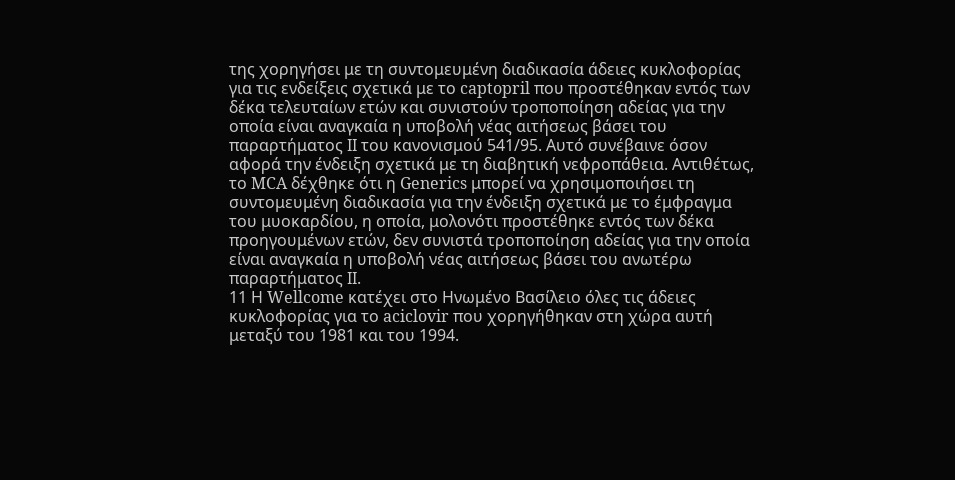της χορηγήσει με τη συντομευμένη διαδικασία άδειες κυκλοφορίας για τις ενδείξεις σχετικά με το captopril που προστέθηκαν εντός των δέκα τελευταίων ετών και συνιστούν τροποποίηση αδείας για την οποία είναι αναγκαία η υποβολή νέας αιτήσεως βάσει του παραρτήματος ΙΙ του κανονισμού 541/95. Αυτό συνέβαινε όσον αφορά την ένδειξη σχετικά με τη διαβητική νεφροπάθεια. Αντιθέτως, το MCA δέχθηκε ότι η Generics μπορεί να χρησιμοποιήσει τη συντομευμένη διαδικασία για την ένδειξη σχετικά με το έμφραγμα του μυοκαρδίου, η οποία, μολονότι προστέθηκε εντός των δέκα προηγουμένων ετών, δεν συνιστά τροποποίηση αδείας για την οποία είναι αναγκαία η υποβολή νέας αιτήσεως βάσει του ανωτέρω παραρτήματος ΙΙ.
11 Η Wellcome κατέχει στο Ηνωμένο Βασίλειο όλες τις άδειες κυκλοφορίας για το aciclovir που χορηγήθηκαν στη χώρα αυτή μεταξύ του 1981 και του 1994.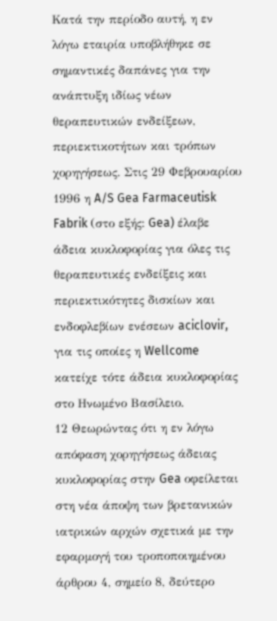Κατά την περίοδο αυτή, η εν λόγω εταιρία υποβλήθηκε σε σημαντικές δαπάνες για την ανάπτυξη ιδίως νέων θεραπευτικών ενδείξεων, περιεκτικοτήτων και τρόπων χορηγήσεως. Στις 29 Φεβρουαρίου 1996 η A/S Gea Farmaceutisk Fabrik (στο εξής: Gea) έλαβε άδεια κυκλοφορίας για όλες τις θεραπευτικές ενδείξεις και περιεκτικότητες δισκίων και ενδοφλεβίων ενέσεων aciclovir, για τις οποίες η Wellcome κατείχε τότε άδεια κυκλοφορίας στο Ηνωμένο Βασίλειο.
12 Θεωρώντας ότι η εν λόγω απόφαση χορηγήσεως άδειας κυκλοφορίας στην Gea οφείλεται στη νέα άποψη των βρετανικών ιατρικών αρχών σχετικά με την εφαρμογή του τροποποιημένου άρθρου 4, σημείο 8, δεύτερο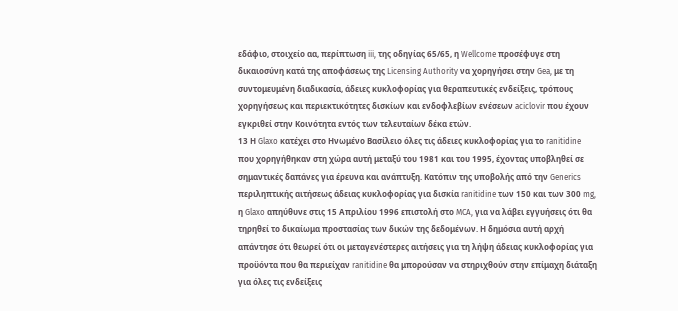εδάφιο, στοιχείο αα, περίπτωση iii, της οδηγίας 65/65, η Wellcome προσέφυγε στη δικαιοσύνη κατά της αποφάσεως της Licensing Authority να χορηγήσει στην Gea, με τη συντομευμένη διαδικασία, άδειες κυκλοφορίας για θεραπευτικές ενδείξεις, τρόπους χορηγήσεως και περιεκτικότητες δισκίων και ενδοφλεβίων ενέσεων aciclovir που έχουν εγκριθεί στην Κοινότητα εντός των τελευταίων δέκα ετών.
13 Η Glaxo κατέχει στο Ηνωμένο Βασίλειο όλες τις άδειες κυκλοφορίας για το ranitidine που χορηγήθηκαν στη χώρα αυτή μεταξύ του 1981 και του 1995, έχοντας υποβληθεί σε σημαντικές δαπάνες για έρευνα και ανάπτυξη. Κατόπιν της υποβολής από την Generics περιληπτικής αιτήσεως άδειας κυκλοφορίας για δισκία ranitidine των 150 και των 300 mg, η Glaxo απηύθυνε στις 15 Απριλίου 1996 επιστολή στο MCA, για να λάβει εγγυήσεις ότι θα τηρηθεί το δικαίωμα προστασίας των δικών της δεδομένων. Η δημόσια αυτή αρχή απάντησε ότι θεωρεί ότι οι μεταγενέστερες αιτήσεις για τη λήψη άδειας κυκλοφορίας για προϋόντα που θα περιείχαν ranitidine θα μπορούσαν να στηριχθούν στην επίμαχη διάταξη για όλες τις ενδείξεις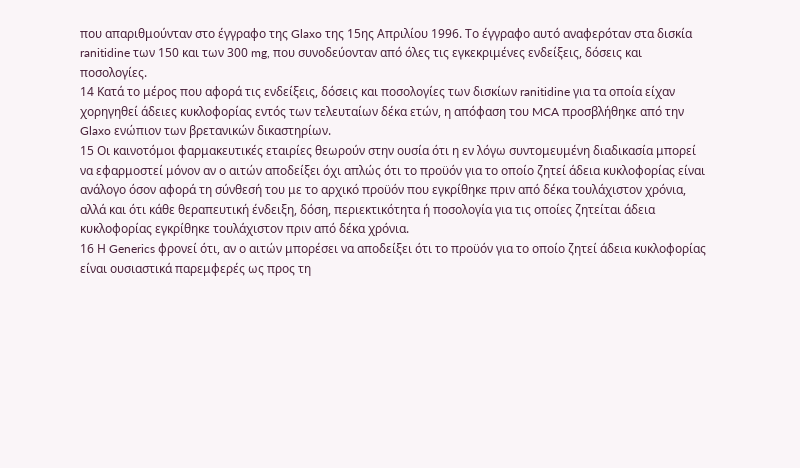που απαριθμούνταν στο έγγραφο της Glaxo της 15ης Απριλίου 1996. Το έγγραφο αυτό αναφερόταν στα δισκία ranitidine των 150 και των 300 mg, που συνοδεύονταν από όλες τις εγκεκριμένες ενδείξεις, δόσεις και ποσολογίες.
14 Κατά το μέρος που αφορά τις ενδείξεις, δόσεις και ποσολογίες των δισκίων ranitidine για τα οποία είχαν χορηγηθεί άδειες κυκλοφορίας εντός των τελευταίων δέκα ετών, η απόφαση του MCA προσβλήθηκε από την Glaxo ενώπιον των βρετανικών δικαστηρίων.
15 Οι καινοτόμοι φαρμακευτικές εταιρίες θεωρούν στην ουσία ότι η εν λόγω συντομευμένη διαδικασία μπορεί να εφαρμοστεί μόνον αν ο αιτών αποδείξει όχι απλώς ότι το προϋόν για το οποίο ζητεί άδεια κυκλοφορίας είναι ανάλογο όσον αφορά τη σύνθεσή του με το αρχικό προϋόν που εγκρίθηκε πριν από δέκα τουλάχιστον χρόνια, αλλά και ότι κάθε θεραπευτική ένδειξη, δόση, περιεκτικότητα ή ποσολογία για τις οποίες ζητείται άδεια κυκλοφορίας εγκρίθηκε τουλάχιστον πριν από δέκα χρόνια.
16 Η Generics φρονεί ότι, αν ο αιτών μπορέσει να αποδείξει ότι το προϋόν για το οποίο ζητεί άδεια κυκλοφορίας είναι ουσιαστικά παρεμφερές ως προς τη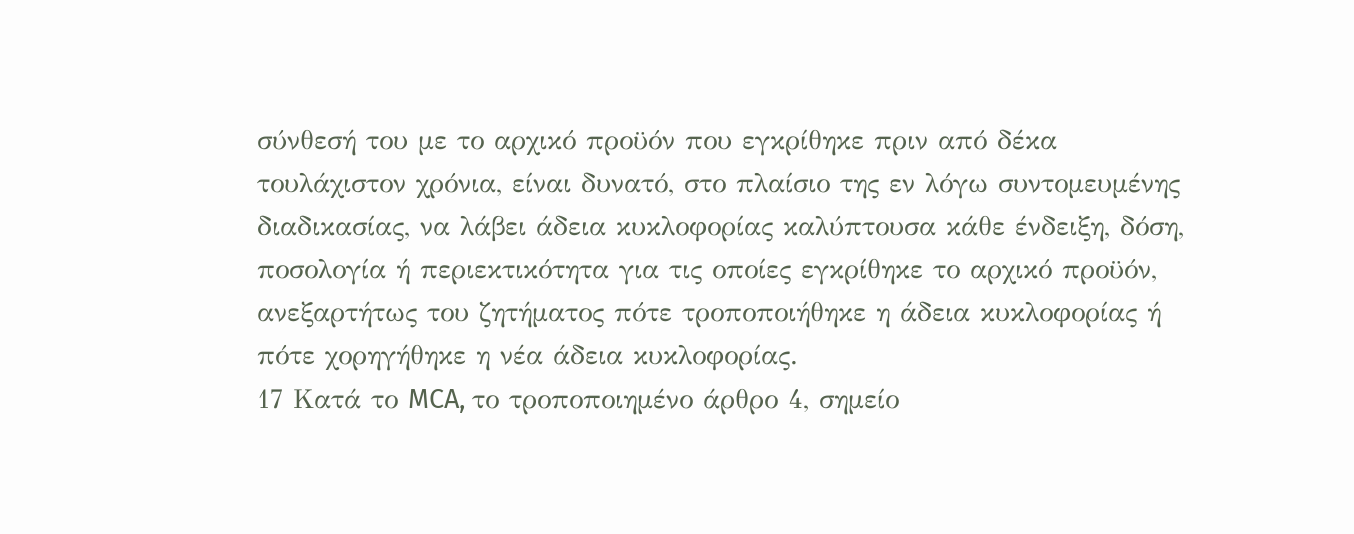σύνθεσή του με το αρχικό προϋόν που εγκρίθηκε πριν από δέκα τουλάχιστον χρόνια, είναι δυνατό, στο πλαίσιο της εν λόγω συντομευμένης διαδικασίας, να λάβει άδεια κυκλοφορίας καλύπτουσα κάθε ένδειξη, δόση, ποσολογία ή περιεκτικότητα για τις οποίες εγκρίθηκε το αρχικό προϋόν, ανεξαρτήτως του ζητήματος πότε τροποποιήθηκε η άδεια κυκλοφορίας ή πότε χορηγήθηκε η νέα άδεια κυκλοφορίας.
17 Κατά το MCA, το τροποποιημένο άρθρο 4, σημείο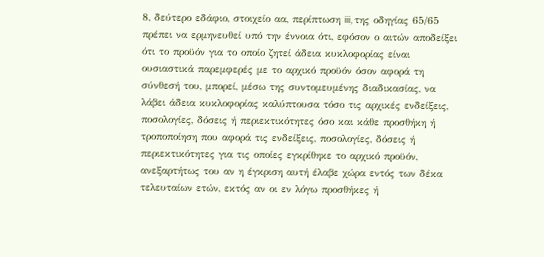8, δεύτερο εδάφιο, στοιχείο αα, περίπτωση iii, της οδηγίας 65/65 πρέπει να ερμηνευθεί υπό την έννοια ότι, εφόσον ο αιτών αποδείξει ότι το προϋόν για το οποίο ζητεί άδεια κυκλοφορίας είναι ουσιαστικά παρεμφερές με το αρχικό προϋόν όσον αφορά τη σύνθεσή του, μπορεί, μέσω της συντομευμένης διαδικασίας, να λάβει άδεια κυκλοφορίας καλύπτουσα τόσο τις αρχικές ενδείξεις, ποσολογίες, δόσεις ή περιεκτικότητες όσο και κάθε προσθήκη ή τροποποίηση που αφορά τις ενδείξεις, ποσολογίες, δόσεις ή περιεκτικότητες για τις οποίες εγκρίθηκε το αρχικό προϋόν, ανεξαρτήτως του αν η έγκριση αυτή έλαβε χώρα εντός των δέκα τελευταίων ετών, εκτός αν οι εν λόγω προσθήκες ή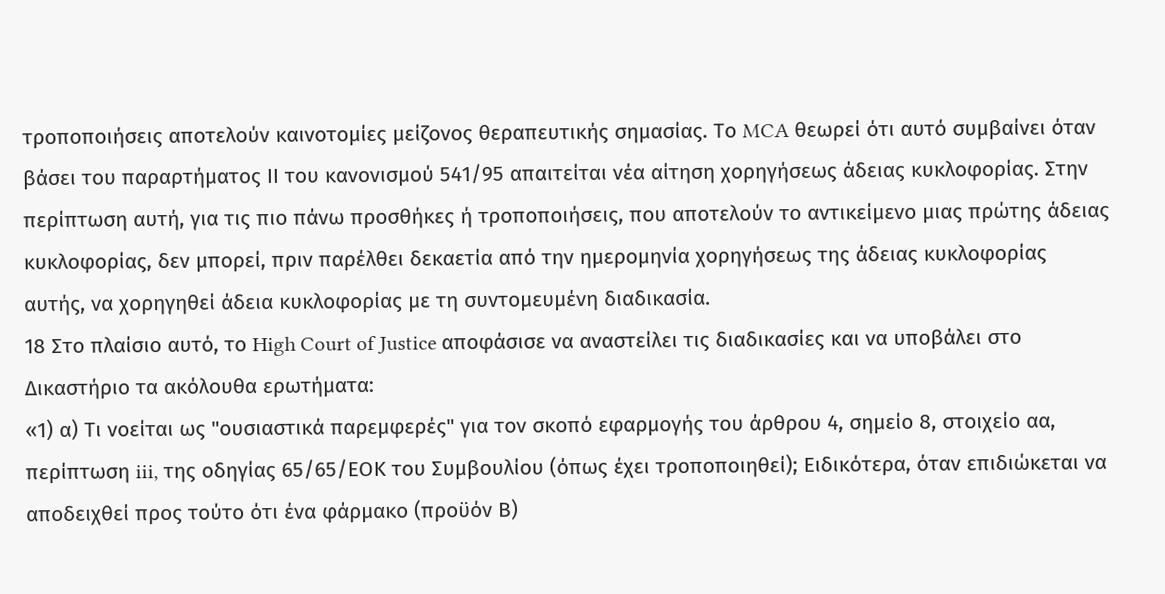τροποποιήσεις αποτελούν καινοτομίες μείζονος θεραπευτικής σημασίας. Το MCA θεωρεί ότι αυτό συμβαίνει όταν βάσει του παραρτήματος ΙΙ του κανονισμού 541/95 απαιτείται νέα αίτηση χορηγήσεως άδειας κυκλοφορίας. Στην περίπτωση αυτή, για τις πιο πάνω προσθήκες ή τροποποιήσεις, που αποτελούν το αντικείμενο μιας πρώτης άδειας κυκλοφορίας, δεν μπορεί, πριν παρέλθει δεκαετία από την ημερομηνία χορηγήσεως της άδειας κυκλοφορίας αυτής, να χορηγηθεί άδεια κυκλοφορίας με τη συντομευμένη διαδικασία.
18 Στο πλαίσιο αυτό, το High Court of Justice αποφάσισε να αναστείλει τις διαδικασίες και να υποβάλει στο Δικαστήριο τα ακόλουθα ερωτήματα:
«1) α) Τι νοείται ως "ουσιαστικά παρεμφερές" για τον σκοπό εφαρμογής του άρθρου 4, σημείο 8, στοιχείο αα, περίπτωση iii, της οδηγίας 65/65/ΕΟΚ του Συμβουλίου (όπως έχει τροποποιηθεί); Ειδικότερα, όταν επιδιώκεται να αποδειχθεί προς τούτο ότι ένα φάρμακο (προϋόν Β)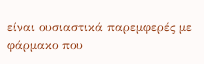είναι ουσιαστικά παρεμφερές με φάρμακο που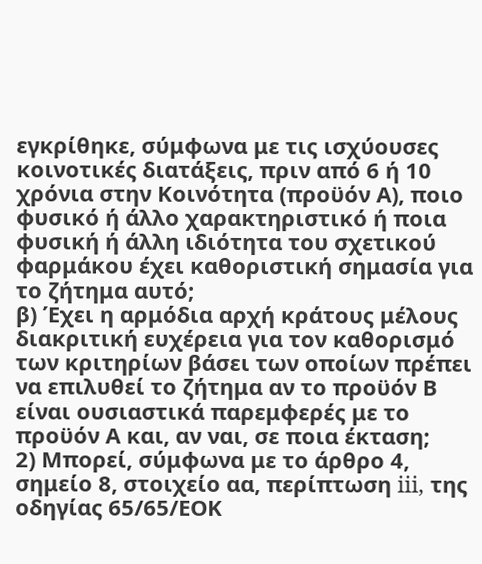εγκρίθηκε, σύμφωνα με τις ισχύουσες κοινοτικές διατάξεις, πριν από 6 ή 10 χρόνια στην Κοινότητα (προϋόν Α), ποιο φυσικό ή άλλο χαρακτηριστικό ή ποια φυσική ή άλλη ιδιότητα του σχετικού φαρμάκου έχει καθοριστική σημασία για το ζήτημα αυτό;
β) Έχει η αρμόδια αρχή κράτους μέλους διακριτική ευχέρεια για τον καθορισμό των κριτηρίων βάσει των οποίων πρέπει να επιλυθεί το ζήτημα αν το προϋόν Β είναι ουσιαστικά παρεμφερές με το προϋόν Α και, αν ναι, σε ποια έκταση;
2) Μπορεί, σύμφωνα με το άρθρο 4, σημείο 8, στοιχείο αα, περίπτωση iii, της οδηγίας 65/65/ΕΟΚ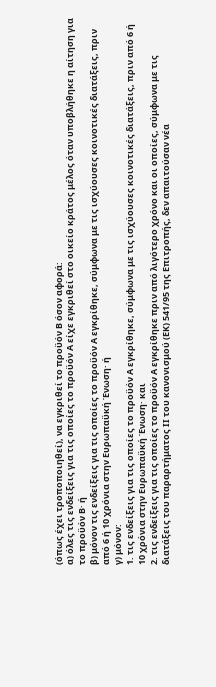(όπως έχει τροποποιηθεί), να εγκριθεί το προϋόν Β όσον αφορά:
α) όλες τις ενδείξεις για τις οποίες το προϋόν Α είχε εγκριθεί στο οικείο κράτος μέλος όταν υποβλήθηκε η αίτηση για το προϋόν Β· ή
β) μόνον τις ενδείξεις για τις οποίες το προϋόν Α εγκρίθηκε, σύμφωνα με τις ισχύουσες κοινοτικές διατάξεις, πριν από 6 ή 10 χρόνια στην Ευρωπαϋκή Ένωση· ή
γ) μόνον:
1. τις ενδείξεις για τις οποίες το προϋόν Α εγκρίθηκε, σύμφωνα με τις ισχύουσες κοινοτικές διατάξεις, πριν από 6 ή 10 χρόνια στην Ευρωπαϋκή Ένωση· και
2. τις ενδείξεις για τις οποίες το προϋόν Α εγκρίθηκε πριν από λιγότερο χρόνο και οι οποίες, σύμφωνα με τις διατάξεις του παραρτήματος ΙΙ του κανονισμού (ΕΚ) 541/95 της Επιτροπής, δεν απαιτούσαν νέα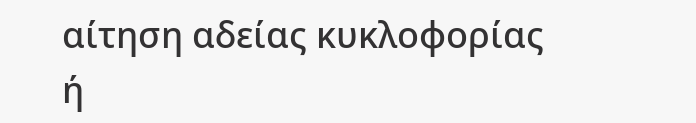αίτηση αδείας κυκλοφορίας ή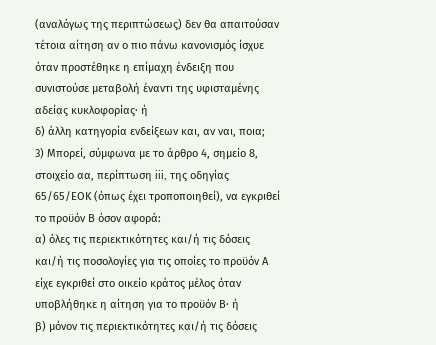(αναλόγως της περιπτώσεως) δεν θα απαιτούσαν τέτοια αίτηση αν ο πιο πάνω κανονισμός ίσχυε όταν προστέθηκε η επίμαχη ένδειξη που συνιστούσε μεταβολή έναντι της υφισταμένης αδείας κυκλοφορίας· ή
δ) άλλη κατηγορία ενδείξεων και, αν ναι, ποια;
3) Μπορεί, σύμφωνα με το άρθρο 4, σημείο 8, στοιχείο αα, περίπτωση iii, της οδηγίας 65/65/ΕΟΚ (όπως έχει τροποποιηθεί), να εγκριθεί το προϋόν Β όσον αφορά:
α) όλες τις περιεκτικότητες και/ή τις δόσεις και/ή τις ποσολογίες για τις οποίες το προϋόν Α είχε εγκριθεί στο οικείο κράτος μέλος όταν υποβλήθηκε η αίτηση για το προϋόν Β· ή
β) μόνον τις περιεκτικότητες και/ή τις δόσεις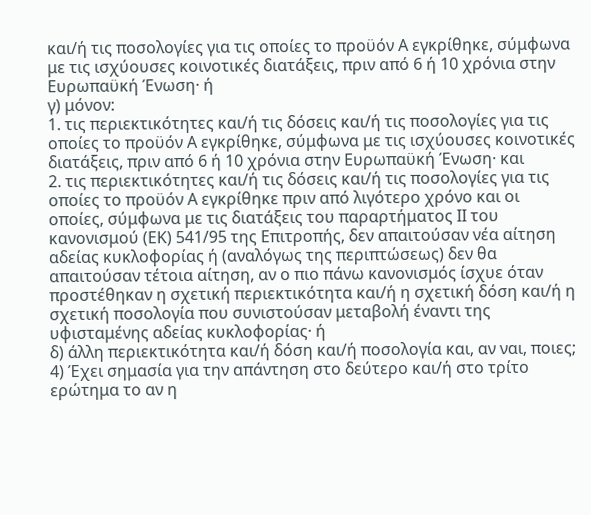και/ή τις ποσολογίες για τις οποίες το προϋόν Α εγκρίθηκε, σύμφωνα με τις ισχύουσες κοινοτικές διατάξεις, πριν από 6 ή 10 χρόνια στην Ευρωπαϋκή Ένωση· ή
γ) μόνον:
1. τις περιεκτικότητες και/ή τις δόσεις και/ή τις ποσολογίες για τις οποίες το προϋόν Α εγκρίθηκε, σύμφωνα με τις ισχύουσες κοινοτικές διατάξεις, πριν από 6 ή 10 χρόνια στην Ευρωπαϋκή Ένωση· και
2. τις περιεκτικότητες και/ή τις δόσεις και/ή τις ποσολογίες για τις οποίες το προϋόν Α εγκρίθηκε πριν από λιγότερο χρόνο και οι οποίες, σύμφωνα με τις διατάξεις του παραρτήματος ΙΙ του κανονισμού (ΕΚ) 541/95 της Επιτροπής, δεν απαιτούσαν νέα αίτηση αδείας κυκλοφορίας ή (αναλόγως της περιπτώσεως) δεν θα απαιτούσαν τέτοια αίτηση, αν ο πιο πάνω κανονισμός ίσχυε όταν προστέθηκαν η σχετική περιεκτικότητα και/ή η σχετική δόση και/ή η σχετική ποσολογία που συνιστούσαν μεταβολή έναντι της υφισταμένης αδείας κυκλοφορίας· ή
δ) άλλη περιεκτικότητα και/ή δόση και/ή ποσολογία και, αν ναι, ποιες;
4) Έχει σημασία για την απάντηση στο δεύτερο και/ή στο τρίτο ερώτημα το αν η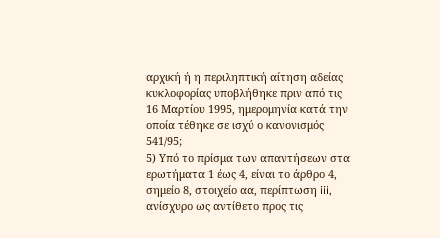αρχική ή η περιληπτική αίτηση αδείας κυκλοφορίας υποβλήθηκε πριν από τις 16 Μαρτίου 1995, ημερομηνία κατά την οποία τέθηκε σε ισχύ ο κανονισμός 541/95;
5) Υπό το πρίσμα των απαντήσεων στα ερωτήματα 1 έως 4, είναι το άρθρο 4, σημείο 8, στοιχείο αα, περίπτωση iii, ανίσχυρο ως αντίθετο προς τις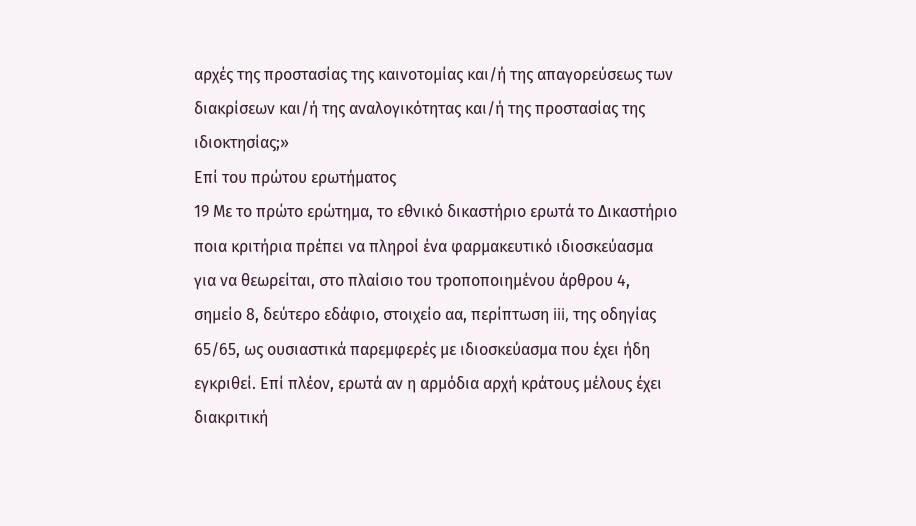αρχές της προστασίας της καινοτομίας και/ή της απαγορεύσεως των διακρίσεων και/ή της αναλογικότητας και/ή της προστασίας της ιδιοκτησίας;»
Επί του πρώτου ερωτήματος
19 Με το πρώτο ερώτημα, το εθνικό δικαστήριο ερωτά το Δικαστήριο ποια κριτήρια πρέπει να πληροί ένα φαρμακευτικό ιδιοσκεύασμα για να θεωρείται, στο πλαίσιο του τροποποιημένου άρθρου 4, σημείο 8, δεύτερο εδάφιο, στοιχείο αα, περίπτωση iii, της οδηγίας 65/65, ως ουσιαστικά παρεμφερές με ιδιοσκεύασμα που έχει ήδη εγκριθεί. Επί πλέον, ερωτά αν η αρμόδια αρχή κράτους μέλους έχει διακριτική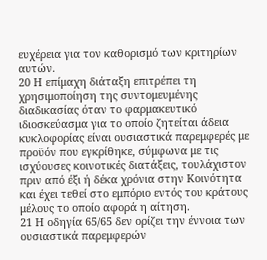ευχέρεια για τον καθορισμό των κριτηρίων αυτών.
20 Η επίμαχη διάταξη επιτρέπει τη χρησιμοποίηση της συντομευμένης διαδικασίας όταν το φαρμακευτικό ιδιοσκεύασμα για το οποίο ζητείται άδεια κυκλοφορίας είναι ουσιαστικά παρεμφερές με προϋόν που εγκρίθηκε, σύμφωνα με τις ισχύουσες κοινοτικές διατάξεις, τουλάχιστον πριν από έξι ή δέκα χρόνια στην Κοινότητα και έχει τεθεί στο εμπόριο εντός του κράτους μέλους το οποίο αφορά η αίτηση.
21 Η οδηγία 65/65 δεν ορίζει την έννοια των ουσιαστικά παρεμφερών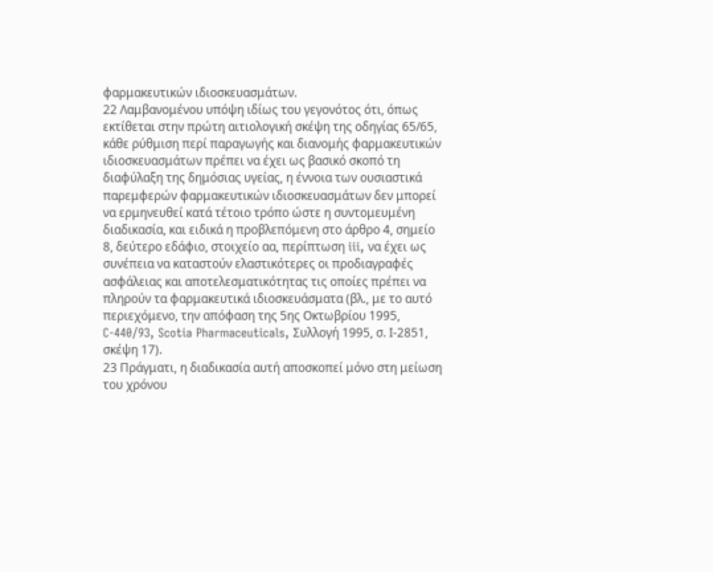φαρμακευτικών ιδιοσκευασμάτων.
22 Λαμβανομένου υπόψη ιδίως του γεγονότος ότι, όπως εκτίθεται στην πρώτη αιτιολογική σκέψη της οδηγίας 65/65, κάθε ρύθμιση περί παραγωγής και διανομής φαρμακευτικών ιδιοσκευασμάτων πρέπει να έχει ως βασικό σκοπό τη διαφύλαξη της δημόσιας υγείας, η έννοια των ουσιαστικά παρεμφερών φαρμακευτικών ιδιοσκευασμάτων δεν μπορεί να ερμηνευθεί κατά τέτοιο τρόπο ώστε η συντομευμένη διαδικασία, και ειδικά η προβλεπόμενη στο άρθρο 4, σημείο 8, δεύτερο εδάφιο, στοιχείο αα, περίπτωση iii, να έχει ως συνέπεια να καταστούν ελαστικότερες οι προδιαγραφές ασφάλειας και αποτελεσματικότητας τις οποίες πρέπει να πληρούν τα φαρμακευτικά ιδιοσκευάσματα (βλ., με το αυτό περιεχόμενο, την απόφαση της 5ης Οκτωβρίου 1995, C-440/93, Scotia Pharmaceuticals, Συλλογή 1995, σ. Ι-2851, σκέψη 17).
23 Πράγματι, η διαδικασία αυτή αποσκοπεί μόνο στη μείωση του χρόνου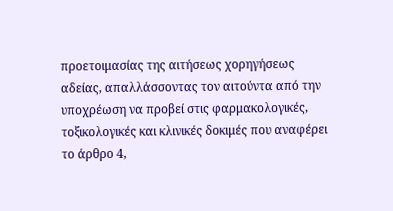προετοιμασίας της αιτήσεως χορηγήσεως αδείας, απαλλάσσοντας τον αιτούντα από την υποχρέωση να προβεί στις φαρμακολογικές, τοξικολογικές και κλινικές δοκιμές που αναφέρει το άρθρο 4,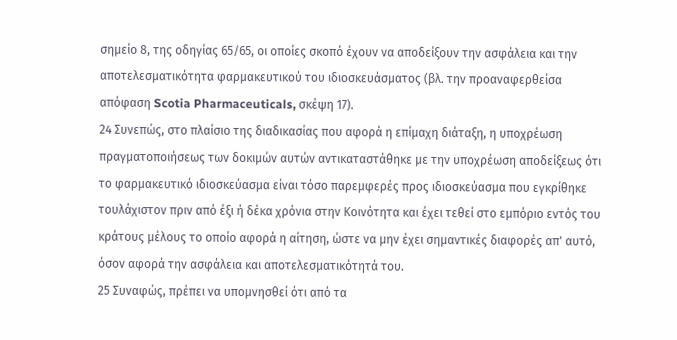σημείο 8, της οδηγίας 65/65, οι οποίες σκοπό έχουν να αποδείξουν την ασφάλεια και την αποτελεσματικότητα φαρμακευτικού του ιδιοσκευάσματος (βλ. την προαναφερθείσα απόφαση Scotia Pharmaceuticals, σκέψη 17).
24 Συνεπώς, στο πλαίσιο της διαδικασίας που αφορά η επίμαχη διάταξη, η υποχρέωση πραγματοποιήσεως των δοκιμών αυτών αντικαταστάθηκε με την υποχρέωση αποδείξεως ότι το φαρμακευτικό ιδιοσκεύασμα είναι τόσο παρεμφερές προς ιδιοσκεύασμα που εγκρίθηκε τουλάχιστον πριν από έξι ή δέκα χρόνια στην Κοινότητα και έχει τεθεί στο εμπόριο εντός του κράτους μέλους το οποίο αφορά η αίτηση, ώστε να μην έχει σημαντικές διαφορές απ' αυτό, όσον αφορά την ασφάλεια και αποτελεσματικότητά του.
25 Συναφώς, πρέπει να υπομνησθεί ότι από τα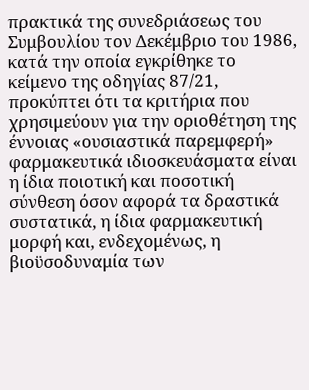πρακτικά της συνεδριάσεως του Συμβουλίου τον Δεκέμβριο του 1986, κατά την οποία εγκρίθηκε το κείμενο της οδηγίας 87/21, προκύπτει ότι τα κριτήρια που χρησιμεύουν για την οριοθέτηση της έννοιας «ουσιαστικά παρεμφερή» φαρμακευτικά ιδιοσκευάσματα είναι η ίδια ποιοτική και ποσοτική σύνθεση όσον αφορά τα δραστικά συστατικά, η ίδια φαρμακευτική μορφή και, ενδεχομένως, η βιοϋσοδυναμία των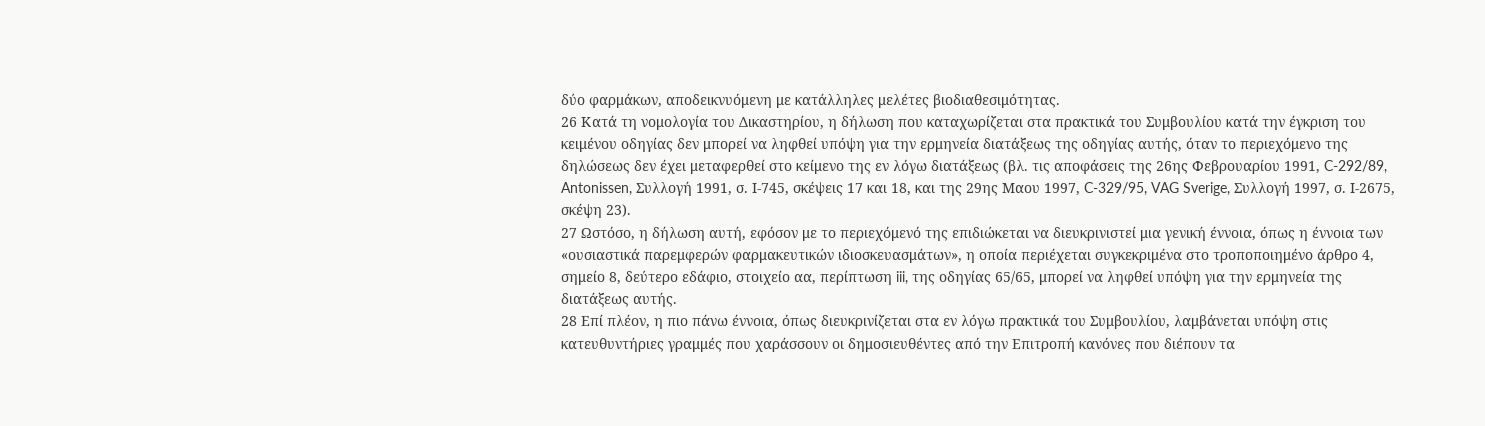δύο φαρμάκων, αποδεικνυόμενη με κατάλληλες μελέτες βιοδιαθεσιμότητας.
26 Κατά τη νομολογία του Δικαστηρίου, η δήλωση που καταχωρίζεται στα πρακτικά του Συμβουλίου κατά την έγκριση του κειμένου οδηγίας δεν μπορεί να ληφθεί υπόψη για την ερμηνεία διατάξεως της οδηγίας αυτής, όταν το περιεχόμενο της δηλώσεως δεν έχει μεταφερθεί στο κείμενο της εν λόγω διατάξεως (βλ. τις αποφάσεις της 26ης Φεβρουαρίου 1991, C-292/89, Antonissen, Συλλογή 1991, σ. Ι-745, σκέψεις 17 και 18, και της 29ης Μαου 1997, C-329/95, VAG Sverige, Συλλογή 1997, σ. Ι-2675, σκέψη 23).
27 Ωστόσο, η δήλωση αυτή, εφόσον με το περιεχόμενό της επιδιώκεται να διευκρινιστεί μια γενική έννοια, όπως η έννοια των «ουσιαστικά παρεμφερών φαρμακευτικών ιδιοσκευασμάτων», η οποία περιέχεται συγκεκριμένα στο τροποποιημένο άρθρο 4, σημείο 8, δεύτερο εδάφιο, στοιχείο αα, περίπτωση iii, της οδηγίας 65/65, μπορεί να ληφθεί υπόψη για την ερμηνεία της διατάξεως αυτής.
28 Επί πλέον, η πιο πάνω έννοια, όπως διευκρινίζεται στα εν λόγω πρακτικά του Συμβουλίου, λαμβάνεται υπόψη στις κατευθυντήριες γραμμές που χαράσσουν οι δημοσιευθέντες από την Επιτροπή κανόνες που διέπουν τα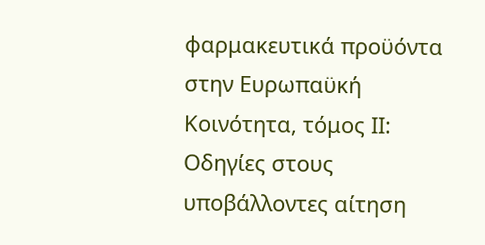φαρμακευτικά προϋόντα στην Ευρωπαϋκή Κοινότητα, τόμος ΙΙ: Οδηγίες στους υποβάλλοντες αίτηση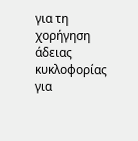για τη χορήγηση άδειας κυκλοφορίας για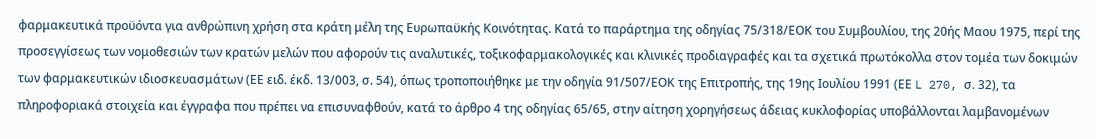φαρμακευτικά προϋόντα για ανθρώπινη χρήση στα κράτη μέλη της Ευρωπαϋκής Κοινότητας. Κατά το παράρτημα της οδηγίας 75/318/ΕΟΚ του Συμβουλίου, της 20ής Μαου 1975, περί της προσεγγίσεως των νομοθεσιών των κρατών μελών που αφορούν τις αναλυτικές, τοξικοφαρμακολογικές και κλινικές προδιαγραφές και τα σχετικά πρωτόκολλα στον τομέα των δοκιμών των φαρμακευτικών ιδιοσκευασμάτων (ΕΕ ειδ. έκδ. 13/003, σ. 54), όπως τροποποιήθηκε με την οδηγία 91/507/ΕΟΚ της Επιτροπής, της 19ης Ιουλίου 1991 (ΕΕ L 270, σ. 32), τα πληροφοριακά στοιχεία και έγγραφα που πρέπει να επισυναφθούν, κατά το άρθρο 4 της οδηγίας 65/65, στην αίτηση χορηγήσεως άδειας κυκλοφορίας υποβάλλονται λαμβανομένων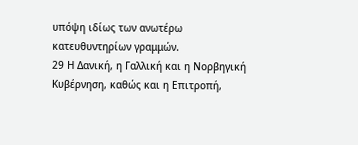υπόψη ιδίως των ανωτέρω κατευθυντηρίων γραμμών.
29 Η Δανική, η Γαλλική και η Νορβηγική Κυβέρνηση, καθώς και η Επιτροπή,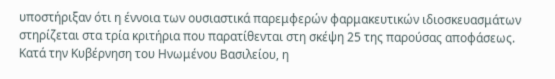υποστήριξαν ότι η έννοια των ουσιαστικά παρεμφερών φαρμακευτικών ιδιοσκευασμάτων στηρίζεται στα τρία κριτήρια που παρατίθενται στη σκέψη 25 της παρούσας αποφάσεως. Κατά την Κυβέρνηση του Ηνωμένου Βασιλείου, η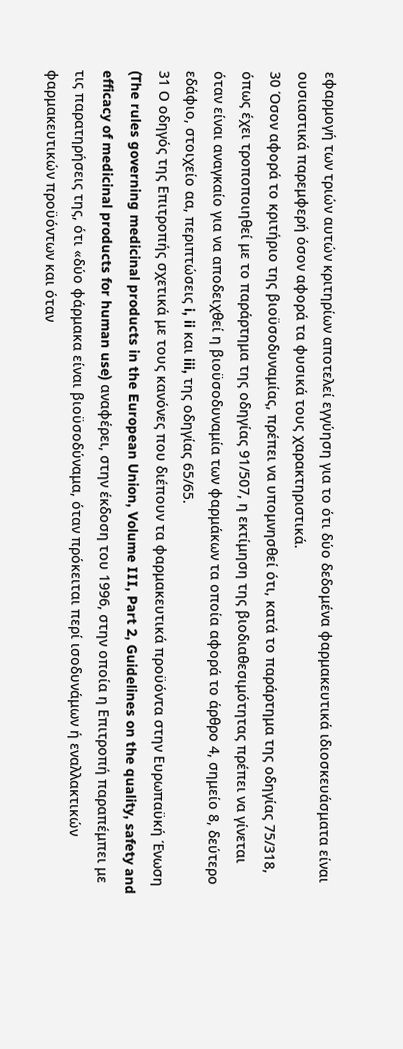εφαρμογή των τριών αυτών κριτηρίων αποτελεί εγγύηση για το ότι δύο δεδομένα φαρμακευτικά ιδιοσκευάσματα είναι ουσιαστικά παρεμφερή όσον αφορά τα φυσικά τους χαρακτηριστικά.
30 Όσον αφορά το κριτήριο της βιοϋσοδυναμίας, πρέπει να υπομνησθεί ότι, κατά το παράρτημα της οδηγίας 75/318, όπως έχει τροποποιηθεί με το παράρτημα της οδηγίας 91/507, η εκτίμηση της βιοδιαθεσιμότητας πρέπει να γίνεται όταν είναι αναγκαίο για να αποδειχθεί η βιοϋσοδυναμία των φαρμάκων τα οποία αφορά το άρθρο 4, σημείο 8, δεύτερο εδάφιο, στοιχείο αα, περιπτώσεις i, ii και iii, της οδηγίας 65/65.
31 Ο οδηγός της Επιτροπής σχετικά με τους κανόνες που διέπουν τα φαρμακευτικά προϋόντα στην Ευρωπαϋκή Ένωση (The rules governing medicinal products in the European Union, Volume III, Part 2, Guidelines on the quality, safety and efficacy of medicinal products for human use) αναφέρει, στην έκδοση του 1996, στην οποία η Επιτροπή παραπέμπει με τις παρατηρήσεις της, ότι «δύο φάρμακα είναι βιοϋσοδύναμα, όταν πρόκειται περί ισοδυνάμων ή εναλλακτικών φαρμακευτικών προϋόντων και όταν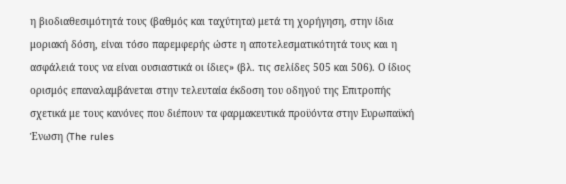η βιοδιαθεσιμότητά τους (βαθμός και ταχύτητα) μετά τη χορήγηση, στην ίδια μοριακή δόση, είναι τόσο παρεμφερής ώστε η αποτελεσματικότητά τους και η ασφάλειά τους να είναι ουσιαστικά οι ίδιες» (βλ. τις σελίδες 505 και 506). Ο ίδιος ορισμός επαναλαμβάνεται στην τελευταία έκδοση του οδηγού της Επιτροπής σχετικά με τους κανόνες που διέπουν τα φαρμακευτικά προϋόντα στην Ευρωπαϋκή Ένωση (The rules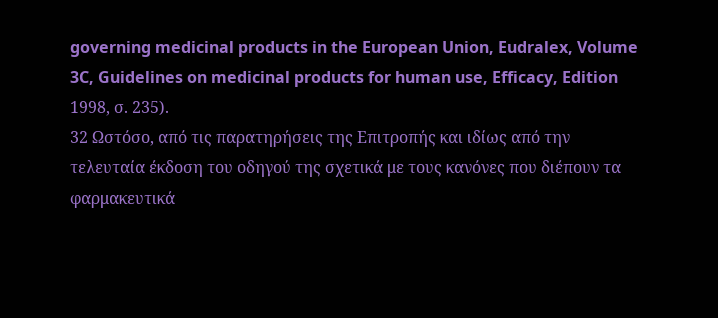governing medicinal products in the European Union, Eudralex, Volume 3C, Guidelines on medicinal products for human use, Efficacy, Edition 1998, σ. 235).
32 Ωστόσο, από τις παρατηρήσεις της Επιτροπής και ιδίως από την τελευταία έκδοση του οδηγού της σχετικά με τους κανόνες που διέπουν τα φαρμακευτικά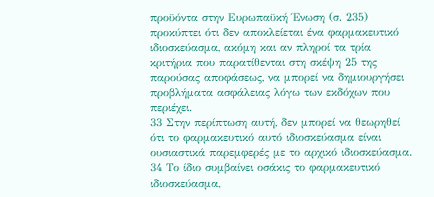προϋόντα στην Ευρωπαϋκή Ένωση (σ. 235) προκύπτει ότι δεν αποκλείεται ένα φαρμακευτικό ιδιοσκεύασμα, ακόμη και αν πληροί τα τρία κριτήρια που παρατίθενται στη σκέψη 25 της παρούσας αποφάσεως, να μπορεί να δημιουργήσει προβλήματα ασφάλειας λόγω των εκδόχων που περιέχει.
33 Στην περίπτωση αυτή, δεν μπορεί να θεωρηθεί ότι το φαρμακευτικό αυτό ιδιοσκεύασμα είναι ουσιαστικά παρεμφερές με το αρχικό ιδιοσκεύασμα.
34 Το ίδιο συμβαίνει οσάκις το φαρμακευτικό ιδιοσκεύασμα,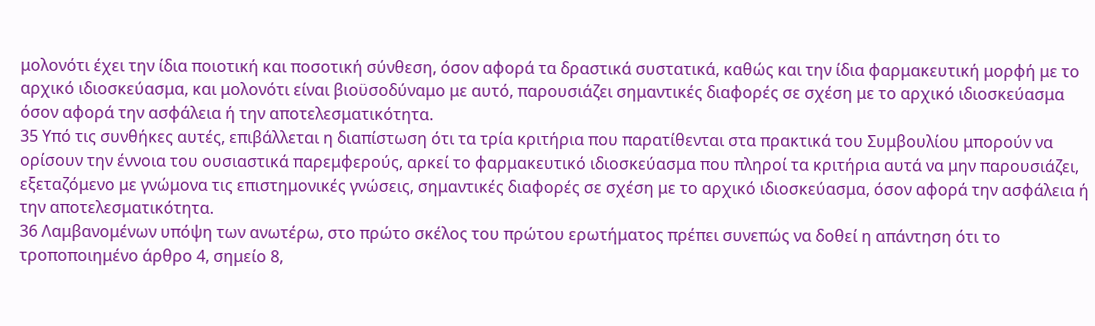μολονότι έχει την ίδια ποιοτική και ποσοτική σύνθεση, όσον αφορά τα δραστικά συστατικά, καθώς και την ίδια φαρμακευτική μορφή με το αρχικό ιδιοσκεύασμα, και μολονότι είναι βιοϋσοδύναμο με αυτό, παρουσιάζει σημαντικές διαφορές σε σχέση με το αρχικό ιδιοσκεύασμα όσον αφορά την ασφάλεια ή την αποτελεσματικότητα.
35 Υπό τις συνθήκες αυτές, επιβάλλεται η διαπίστωση ότι τα τρία κριτήρια που παρατίθενται στα πρακτικά του Συμβουλίου μπορούν να ορίσουν την έννοια του ουσιαστικά παρεμφερούς, αρκεί το φαρμακευτικό ιδιοσκεύασμα που πληροί τα κριτήρια αυτά να μην παρουσιάζει, εξεταζόμενο με γνώμονα τις επιστημονικές γνώσεις, σημαντικές διαφορές σε σχέση με το αρχικό ιδιοσκεύασμα, όσον αφορά την ασφάλεια ή την αποτελεσματικότητα.
36 Λαμβανομένων υπόψη των ανωτέρω, στο πρώτο σκέλος του πρώτου ερωτήματος πρέπει συνεπώς να δοθεί η απάντηση ότι το τροποποιημένο άρθρο 4, σημείο 8,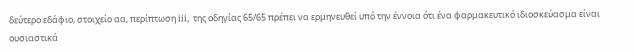δεύτερο εδάφιο, στοιχείο αα, περίπτωση iii, της οδηγίας 65/65 πρέπει να ερμηνευθεί υπό την έννοια ότι ένα φαρμακευτικό ιδιοσκεύασμα είναι ουσιαστικά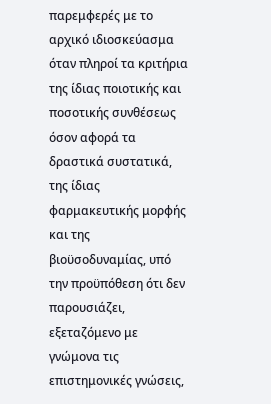παρεμφερές με το αρχικό ιδιοσκεύασμα όταν πληροί τα κριτήρια της ίδιας ποιοτικής και ποσοτικής συνθέσεως όσον αφορά τα δραστικά συστατικά, της ίδιας φαρμακευτικής μορφής και της βιοϋσοδυναμίας, υπό την προϋπόθεση ότι δεν παρουσιάζει, εξεταζόμενο με γνώμονα τις επιστημονικές γνώσεις,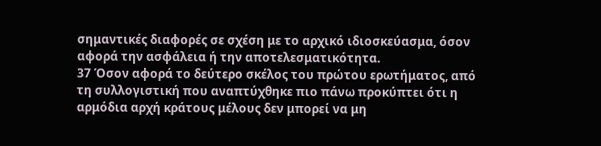σημαντικές διαφορές σε σχέση με το αρχικό ιδιοσκεύασμα, όσον αφορά την ασφάλεια ή την αποτελεσματικότητα.
37 Όσον αφορά το δεύτερο σκέλος του πρώτου ερωτήματος, από τη συλλογιστική που αναπτύχθηκε πιο πάνω προκύπτει ότι η αρμόδια αρχή κράτους μέλους δεν μπορεί να μη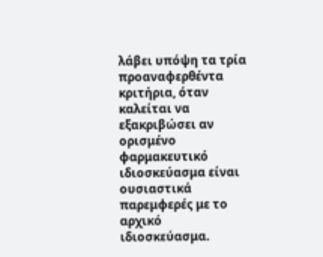λάβει υπόψη τα τρία προαναφερθέντα κριτήρια, όταν καλείται να εξακριβώσει αν ορισμένο φαρμακευτικό ιδιοσκεύασμα είναι ουσιαστικά παρεμφερές με το αρχικό ιδιοσκεύασμα.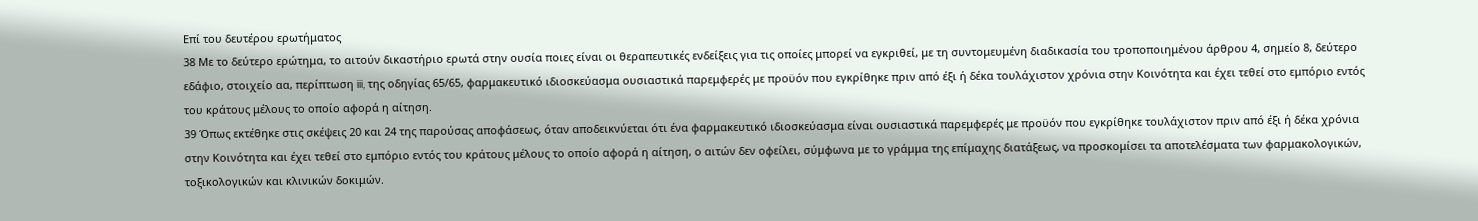Επί του δευτέρου ερωτήματος
38 Με το δεύτερο ερώτημα, το αιτούν δικαστήριο ερωτά στην ουσία ποιες είναι οι θεραπευτικές ενδείξεις για τις οποίες μπορεί να εγκριθεί, με τη συντομευμένη διαδικασία του τροποποιημένου άρθρου 4, σημείο 8, δεύτερο εδάφιο, στοιχείο αα, περίπτωση iii, της οδηγίας 65/65, φαρμακευτικό ιδιοσκεύασμα ουσιαστικά παρεμφερές με προϋόν που εγκρίθηκε πριν από έξι ή δέκα τουλάχιστον χρόνια στην Κοινότητα και έχει τεθεί στο εμπόριο εντός του κράτους μέλους το οποίο αφορά η αίτηση.
39 Όπως εκτέθηκε στις σκέψεις 20 και 24 της παρούσας αποφάσεως, όταν αποδεικνύεται ότι ένα φαρμακευτικό ιδιοσκεύασμα είναι ουσιαστικά παρεμφερές με προϋόν που εγκρίθηκε τουλάχιστον πριν από έξι ή δέκα χρόνια στην Κοινότητα και έχει τεθεί στο εμπόριο εντός του κράτους μέλους το οποίο αφορά η αίτηση, ο αιτών δεν οφείλει, σύμφωνα με το γράμμα της επίμαχης διατάξεως, να προσκομίσει τα αποτελέσματα των φαρμακολογικών, τοξικολογικών και κλινικών δοκιμών.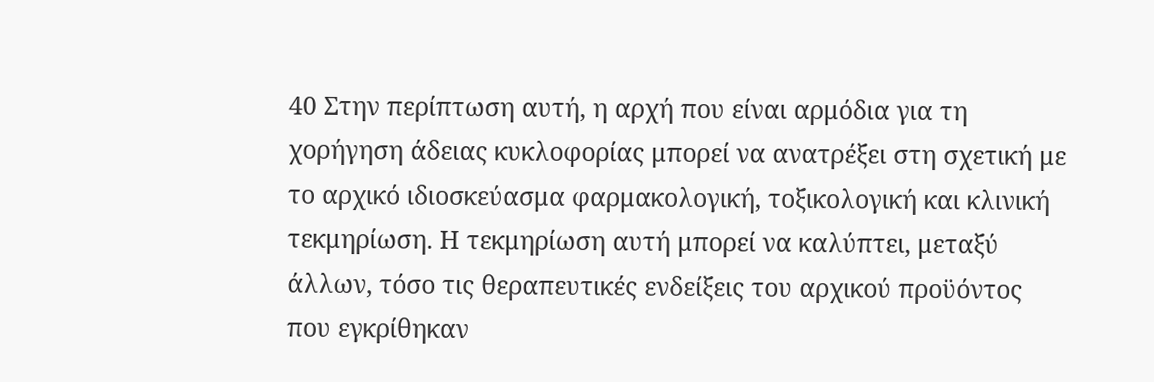40 Στην περίπτωση αυτή, η αρχή που είναι αρμόδια για τη χορήγηση άδειας κυκλοφορίας μπορεί να ανατρέξει στη σχετική με το αρχικό ιδιοσκεύασμα φαρμακολογική, τοξικολογική και κλινική τεκμηρίωση. Η τεκμηρίωση αυτή μπορεί να καλύπτει, μεταξύ άλλων, τόσο τις θεραπευτικές ενδείξεις του αρχικού προϋόντος που εγκρίθηκαν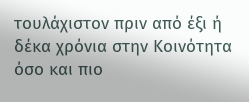τουλάχιστον πριν από έξι ή δέκα χρόνια στην Κοινότητα όσο και πιο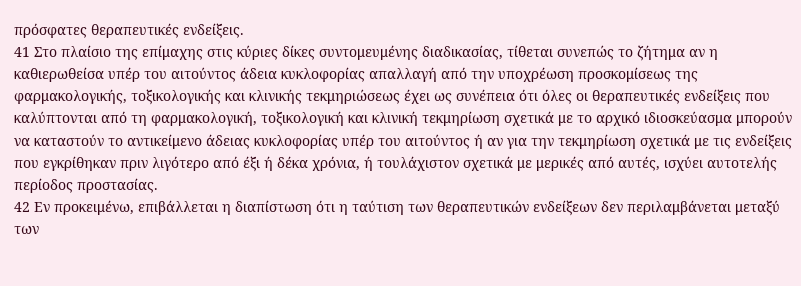πρόσφατες θεραπευτικές ενδείξεις.
41 Στο πλαίσιο της επίμαχης στις κύριες δίκες συντομευμένης διαδικασίας, τίθεται συνεπώς το ζήτημα αν η καθιερωθείσα υπέρ του αιτούντος άδεια κυκλοφορίας απαλλαγή από την υποχρέωση προσκομίσεως της φαρμακολογικής, τοξικολογικής και κλινικής τεκμηριώσεως έχει ως συνέπεια ότι όλες οι θεραπευτικές ενδείξεις που καλύπτονται από τη φαρμακολογική, τοξικολογική και κλινική τεκμηρίωση σχετικά με το αρχικό ιδιοσκεύασμα μπορούν να καταστούν το αντικείμενο άδειας κυκλοφορίας υπέρ του αιτούντος ή αν για την τεκμηρίωση σχετικά με τις ενδείξεις που εγκρίθηκαν πριν λιγότερο από έξι ή δέκα χρόνια, ή τουλάχιστον σχετικά με μερικές από αυτές, ισχύει αυτοτελής περίοδος προστασίας.
42 Εν προκειμένω, επιβάλλεται η διαπίστωση ότι η ταύτιση των θεραπευτικών ενδείξεων δεν περιλαμβάνεται μεταξύ των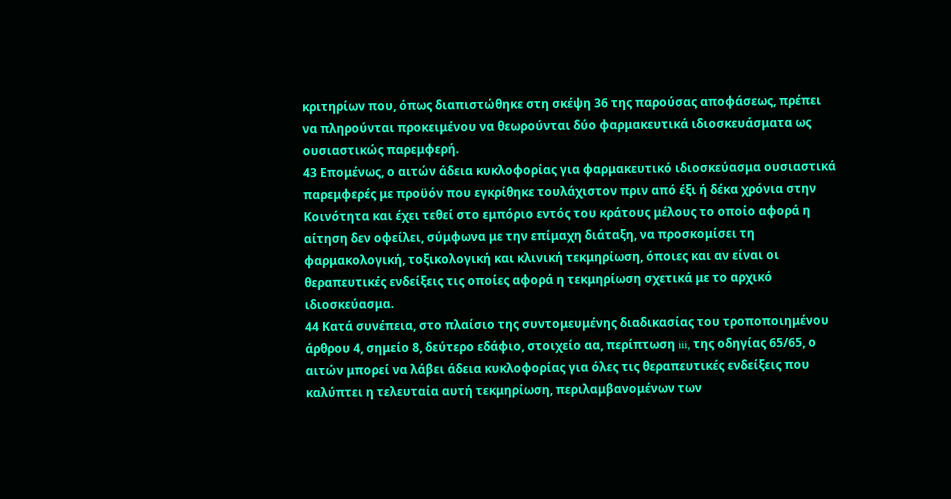κριτηρίων που, όπως διαπιστώθηκε στη σκέψη 36 της παρούσας αποφάσεως, πρέπει να πληρούνται προκειμένου να θεωρούνται δύο φαρμακευτικά ιδιοσκευάσματα ως ουσιαστικώς παρεμφερή.
43 Επομένως, ο αιτών άδεια κυκλοφορίας για φαρμακευτικό ιδιοσκεύασμα ουσιαστικά παρεμφερές με προϋόν που εγκρίθηκε τουλάχιστον πριν από έξι ή δέκα χρόνια στην Κοινότητα και έχει τεθεί στο εμπόριο εντός του κράτους μέλους το οποίο αφορά η αίτηση δεν οφείλει, σύμφωνα με την επίμαχη διάταξη, να προσκομίσει τη φαρμακολογική, τοξικολογική και κλινική τεκμηρίωση, όποιες και αν είναι οι θεραπευτικές ενδείξεις τις οποίες αφορά η τεκμηρίωση σχετικά με το αρχικό ιδιοσκεύασμα.
44 Κατά συνέπεια, στο πλαίσιο της συντομευμένης διαδικασίας του τροποποιημένου άρθρου 4, σημείο 8, δεύτερο εδάφιο, στοιχείο αα, περίπτωση iii, της οδηγίας 65/65, ο αιτών μπορεί να λάβει άδεια κυκλοφορίας για όλες τις θεραπευτικές ενδείξεις που καλύπτει η τελευταία αυτή τεκμηρίωση, περιλαμβανομένων των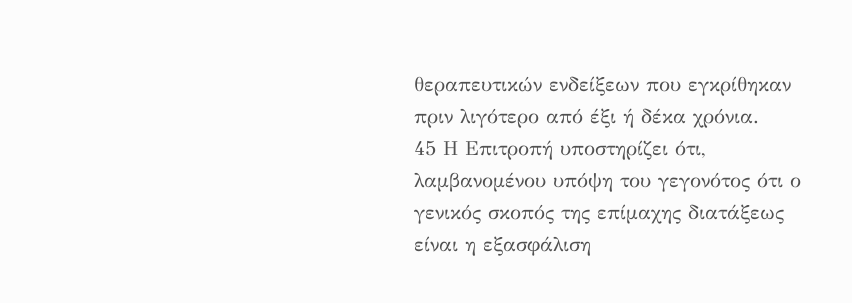θεραπευτικών ενδείξεων που εγκρίθηκαν πριν λιγότερο από έξι ή δέκα χρόνια.
45 Η Επιτροπή υποστηρίζει ότι, λαμβανομένου υπόψη του γεγονότος ότι ο γενικός σκοπός της επίμαχης διατάξεως είναι η εξασφάλιση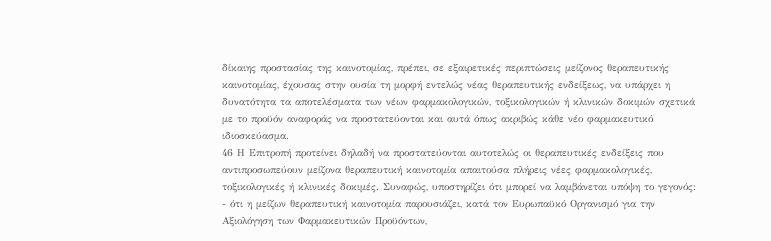δίκαιης προστασίας της καινοτομίας, πρέπει, σε εξαιρετικές περιπτώσεις μείζονος θεραπευτικής καινοτομίας, έχουσας στην ουσία τη μορφή εντελώς νέας θεραπευτικής ενδείξεως, να υπάρχει η δυνατότητα τα αποτελέσματα των νέων φαρμακολογικών, τοξικολογικών ή κλινικών δοκιμών σχετικά με το προϋόν αναφοράς να προστατεύονται και αυτά όπως ακριβώς κάθε νέο φαρμακευτικό ιδιοσκεύασμα.
46 Η Επιτροπή προτείνει δηλαδή να προστατεύονται αυτοτελώς οι θεραπευτικές ενδείξεις που αντιπροσωπεύουν μείζονα θεραπευτική καινοτομία απαιτούσα πλήρεις νέες φαρμακολογικές, τοξικολογικές ή κλινικές δοκιμές. Συναφώς, υποστηρίζει ότι μπορεί να λαμβάνεται υπόψη το γεγονός:
- ότι η μείζων θεραπευτική καινοτομία παρουσιάζει, κατά τον Ευρωπαϋκό Οργανισμό για την Αξιολόγηση των Φαρμακευτικών Προϋόντων,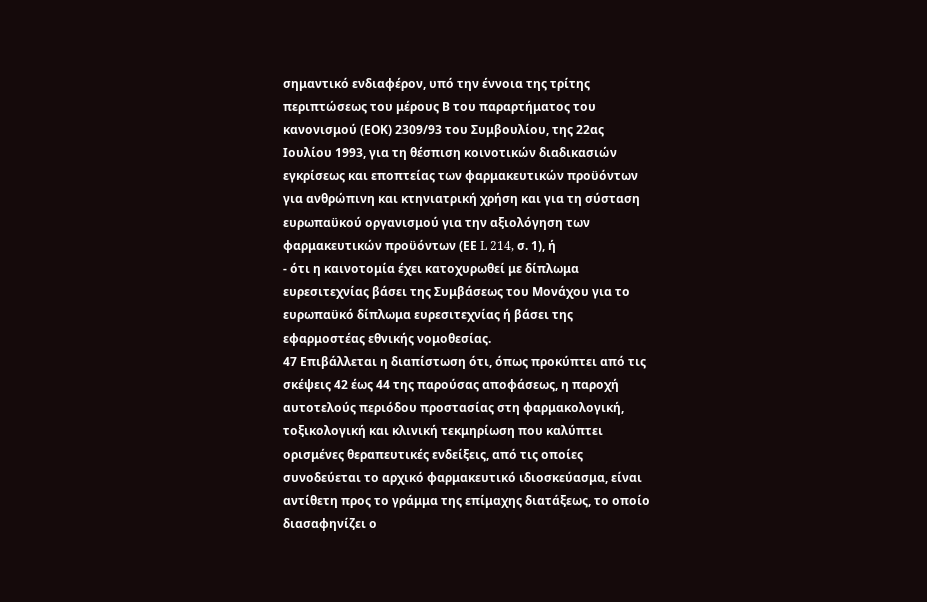σημαντικό ενδιαφέρον, υπό την έννοια της τρίτης περιπτώσεως του μέρους Β του παραρτήματος του κανονισμού (ΕΟΚ) 2309/93 του Συμβουλίου, της 22ας Ιουλίου 1993, για τη θέσπιση κοινοτικών διαδικασιών εγκρίσεως και εποπτείας των φαρμακευτικών προϋόντων για ανθρώπινη και κτηνιατρική χρήση και για τη σύσταση ευρωπαϋκού οργανισμού για την αξιολόγηση των φαρμακευτικών προϋόντων (ΕΕ L 214, σ. 1), ή
- ότι η καινοτομία έχει κατοχυρωθεί με δίπλωμα ευρεσιτεχνίας βάσει της Συμβάσεως του Μονάχου για το ευρωπαϋκό δίπλωμα ευρεσιτεχνίας ή βάσει της εφαρμοστέας εθνικής νομοθεσίας.
47 Επιβάλλεται η διαπίστωση ότι, όπως προκύπτει από τις σκέψεις 42 έως 44 της παρούσας αποφάσεως, η παροχή αυτοτελούς περιόδου προστασίας στη φαρμακολογική, τοξικολογική και κλινική τεκμηρίωση που καλύπτει ορισμένες θεραπευτικές ενδείξεις, από τις οποίες συνοδεύεται το αρχικό φαρμακευτικό ιδιοσκεύασμα, είναι αντίθετη προς το γράμμα της επίμαχης διατάξεως, το οποίο διασαφηνίζει ο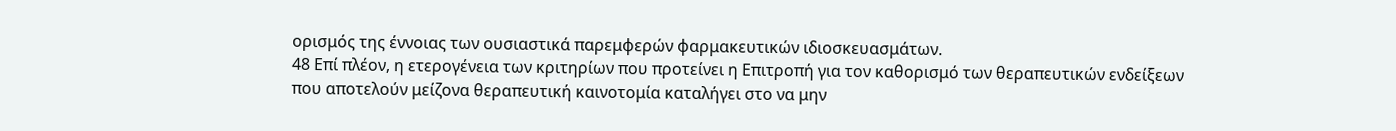ορισμός της έννοιας των ουσιαστικά παρεμφερών φαρμακευτικών ιδιοσκευασμάτων.
48 Επί πλέον, η ετερογένεια των κριτηρίων που προτείνει η Επιτροπή για τον καθορισμό των θεραπευτικών ενδείξεων που αποτελούν μείζονα θεραπευτική καινοτομία καταλήγει στο να μην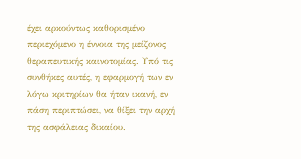έχει αρκούντως καθορισμένο περιεχόμενο η έννοια της μείζονος θεραπευτικής καινοτομίας. Υπό τις συνθήκες αυτές, η εφαρμογή των εν λόγω κριτηρίων θα ήταν ικανή, εν πάση περιπτώσει, να θίξει την αρχή της ασφάλειας δικαίου.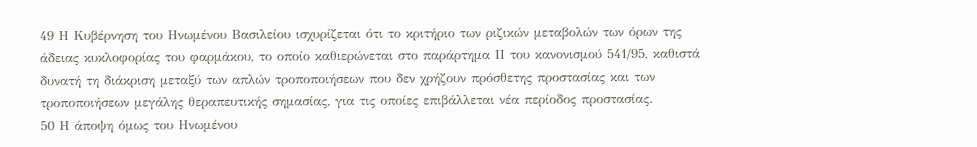49 Η Κυβέρνηση του Ηνωμένου Βασιλείου ισχυρίζεται ότι το κριτήριο των ριζικών μεταβολών των όρων της άδειας κυκλοφορίας του φαρμάκου, το οποίο καθιερώνεται στο παράρτημα ΙΙ του κανονισμού 541/95, καθιστά δυνατή τη διάκριση μεταξύ των απλών τροποποιήσεων που δεν χρήζουν πρόσθετης προστασίας και των τροποποιήσεων μεγάλης θεραπευτικής σημασίας, για τις οποίες επιβάλλεται νέα περίοδος προστασίας.
50 Η άποψη όμως του Ηνωμένου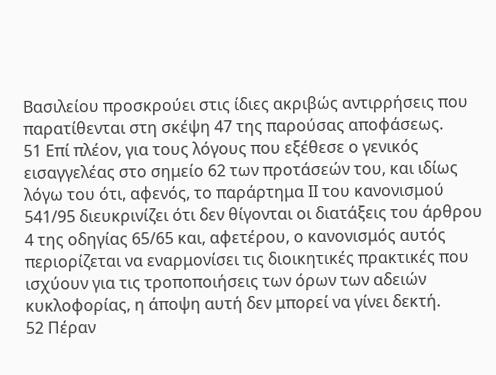Βασιλείου προσκρούει στις ίδιες ακριβώς αντιρρήσεις που παρατίθενται στη σκέψη 47 της παρούσας αποφάσεως.
51 Επί πλέον, για τους λόγους που εξέθεσε ο γενικός εισαγγελέας στο σημείο 62 των προτάσεών του, και ιδίως λόγω του ότι, αφενός, το παράρτημα ΙΙ του κανονισμού 541/95 διευκρινίζει ότι δεν θίγονται οι διατάξεις του άρθρου 4 της οδηγίας 65/65 και, αφετέρου, ο κανονισμός αυτός περιορίζεται να εναρμονίσει τις διοικητικές πρακτικές που ισχύουν για τις τροποποιήσεις των όρων των αδειών κυκλοφορίας, η άποψη αυτή δεν μπορεί να γίνει δεκτή.
52 Πέραν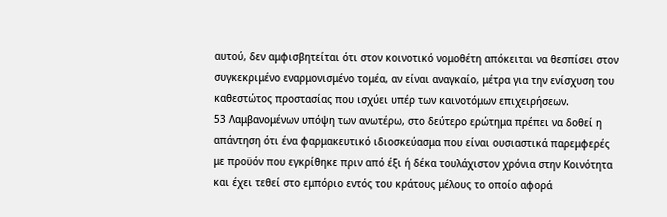αυτού, δεν αμφισβητείται ότι στον κοινοτικό νομοθέτη απόκειται να θεσπίσει στον συγκεκριμένο εναρμονισμένο τομέα, αν είναι αναγκαίο, μέτρα για την ενίσχυση του καθεστώτος προστασίας που ισχύει υπέρ των καινοτόμων επιχειρήσεων.
53 Λαμβανομένων υπόψη των ανωτέρω, στο δεύτερο ερώτημα πρέπει να δοθεί η απάντηση ότι ένα φαρμακευτικό ιδιοσκεύασμα που είναι ουσιαστικά παρεμφερές με προϋόν που εγκρίθηκε πριν από έξι ή δέκα τουλάχιστον χρόνια στην Κοινότητα και έχει τεθεί στο εμπόριο εντός του κράτους μέλους το οποίο αφορά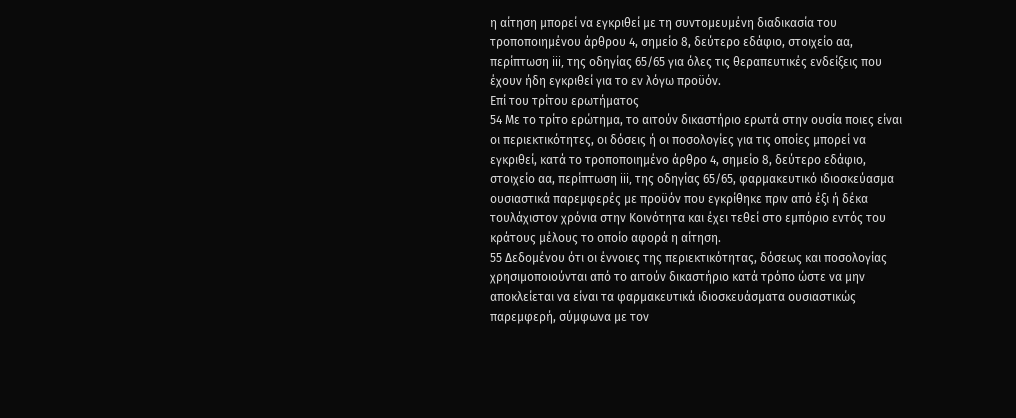η αίτηση μπορεί να εγκριθεί με τη συντομευμένη διαδικασία του τροποποιημένου άρθρου 4, σημείο 8, δεύτερο εδάφιο, στοιχείο αα, περίπτωση iii, της οδηγίας 65/65 για όλες τις θεραπευτικές ενδείξεις που έχουν ήδη εγκριθεί για το εν λόγω προϋόν.
Επί του τρίτου ερωτήματος
54 Με το τρίτο ερώτημα, το αιτούν δικαστήριο ερωτά στην ουσία ποιες είναι οι περιεκτικότητες, οι δόσεις ή οι ποσολογίες για τις οποίες μπορεί να εγκριθεί, κατά το τροποποιημένο άρθρο 4, σημείο 8, δεύτερο εδάφιο, στοιχείο αα, περίπτωση iii, της οδηγίας 65/65, φαρμακευτικό ιδιοσκεύασμα ουσιαστικά παρεμφερές με προϋόν που εγκρίθηκε πριν από έξι ή δέκα τουλάχιστον χρόνια στην Κοινότητα και έχει τεθεί στο εμπόριο εντός του κράτους μέλους το οποίο αφορά η αίτηση.
55 Δεδομένου ότι οι έννοιες της περιεκτικότητας, δόσεως και ποσολογίας χρησιμοποιούνται από το αιτούν δικαστήριο κατά τρόπο ώστε να μην αποκλείεται να είναι τα φαρμακευτικά ιδιοσκευάσματα ουσιαστικώς παρεμφερή, σύμφωνα με τον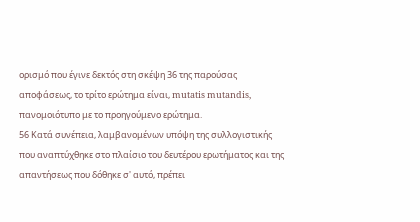ορισμό που έγινε δεκτός στη σκέψη 36 της παρούσας αποφάσεως, το τρίτο ερώτημα είναι, mutatis mutandis, πανομοιότυπο με το προηγούμενο ερώτημα.
56 Κατά συνέπεια, λαμβανομένων υπόψη της συλλογιστικής που αναπτύχθηκε στο πλαίσιο του δευτέρου ερωτήματος και της απαντήσεως που δόθηκε σ' αυτό, πρέπει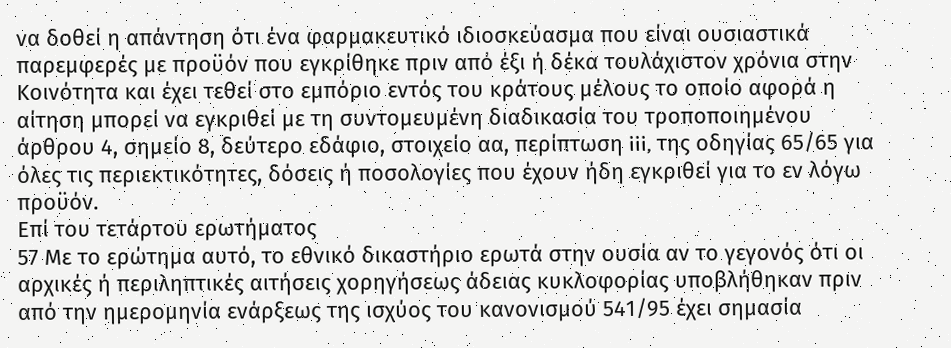να δοθεί η απάντηση ότι ένα φαρμακευτικό ιδιοσκεύασμα που είναι ουσιαστικά παρεμφερές με προϋόν που εγκρίθηκε πριν από έξι ή δέκα τουλάχιστον χρόνια στην Κοινότητα και έχει τεθεί στο εμπόριο εντός του κράτους μέλους το οποίο αφορά η αίτηση μπορεί να εγκριθεί με τη συντομευμένη διαδικασία του τροποποιημένου άρθρου 4, σημείο 8, δεύτερο εδάφιο, στοιχείο αα, περίπτωση iii, της οδηγίας 65/65 για όλες τις περιεκτικότητες, δόσεις ή ποσολογίες που έχουν ήδη εγκριθεί για το εν λόγω προϋόν.
Επί του τετάρτου ερωτήματος
57 Με το ερώτημα αυτό, το εθνικό δικαστήριο ερωτά στην ουσία αν το γεγονός ότι οι αρχικές ή περιληπτικές αιτήσεις χορηγήσεως άδειας κυκλοφορίας υποβλήθηκαν πριν από την ημερομηνία ενάρξεως της ισχύος του κανονισμού 541/95 έχει σημασία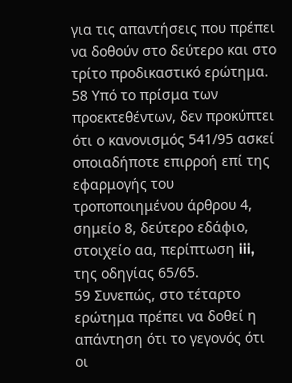για τις απαντήσεις που πρέπει να δοθούν στο δεύτερο και στο τρίτο προδικαστικό ερώτημα.
58 Υπό το πρίσμα των προεκτεθέντων, δεν προκύπτει ότι ο κανονισμός 541/95 ασκεί οποιαδήποτε επιρροή επί της εφαρμογής του τροποποιημένου άρθρου 4, σημείο 8, δεύτερο εδάφιο, στοιχείο αα, περίπτωση iii, της οδηγίας 65/65.
59 Συνεπώς, στο τέταρτο ερώτημα πρέπει να δοθεί η απάντηση ότι το γεγονός ότι οι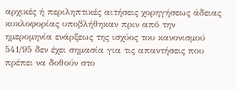αρχικές ή περιληπτικές αιτήσεις χορηγήσεως άδειας κυκλοφορίας υποβλήθηκαν πριν από την ημερομηνία ενάρξεως της ισχύος του κανονισμού 541/95 δεν έχει σημασία για τις απαντήσεις που πρέπει να δοθούν στο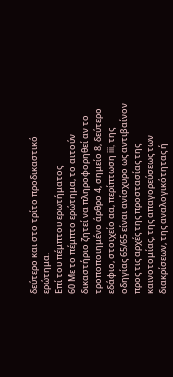δεύτερο και στο τρίτο προδικαστικό ερώτημα.
Επί του πέμπτου ερωτήματος
60 Με το πέμπτο ερώτημα, το αιτούν δικαστήριο ζητεί να πληροφορηθεί αν το τροποποιημένο άρθρο 4, σημείο 8, δεύτερο εδάφιο, στοιχείο αα, περίπτωση iii, της οδηγίας 65/65 είναι ανίσχυρο ως αντιβαίνον προς τις αρχές της προστασίας της καινοτομίας, της απαγορεύσεως των διακρίσεων, της αναλογικότητας ή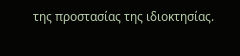της προστασίας της ιδιοκτησίας.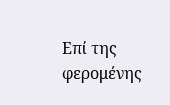Επί της φερομένης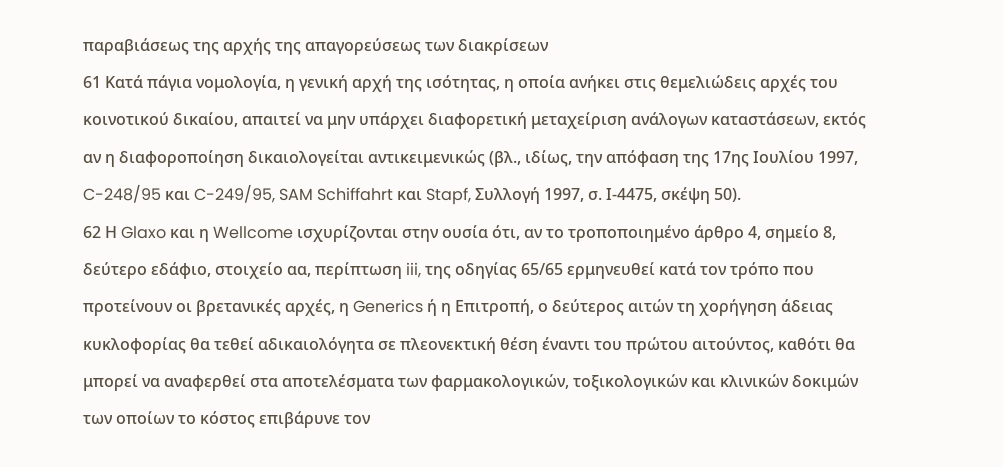παραβιάσεως της αρχής της απαγορεύσεως των διακρίσεων
61 Κατά πάγια νομολογία, η γενική αρχή της ισότητας, η οποία ανήκει στις θεμελιώδεις αρχές του κοινοτικού δικαίου, απαιτεί να μην υπάρχει διαφορετική μεταχείριση ανάλογων καταστάσεων, εκτός αν η διαφοροποίηση δικαιολογείται αντικειμενικώς (βλ., ιδίως, την απόφαση της 17ης Ιουλίου 1997, C-248/95 και C-249/95, SAM Schiffahrt και Stapf, Συλλογή 1997, σ. Ι-4475, σκέψη 50).
62 Η Glaxo και η Wellcome ισχυρίζονται στην ουσία ότι, αν το τροποποιημένο άρθρο 4, σημείο 8, δεύτερο εδάφιο, στοιχείο αα, περίπτωση iii, της οδηγίας 65/65 ερμηνευθεί κατά τον τρόπο που προτείνουν οι βρετανικές αρχές, η Generics ή η Επιτροπή, ο δεύτερος αιτών τη χορήγηση άδειας κυκλοφορίας θα τεθεί αδικαιολόγητα σε πλεονεκτική θέση έναντι του πρώτου αιτούντος, καθότι θα μπορεί να αναφερθεί στα αποτελέσματα των φαρμακολογικών, τοξικολογικών και κλινικών δοκιμών των οποίων το κόστος επιβάρυνε τον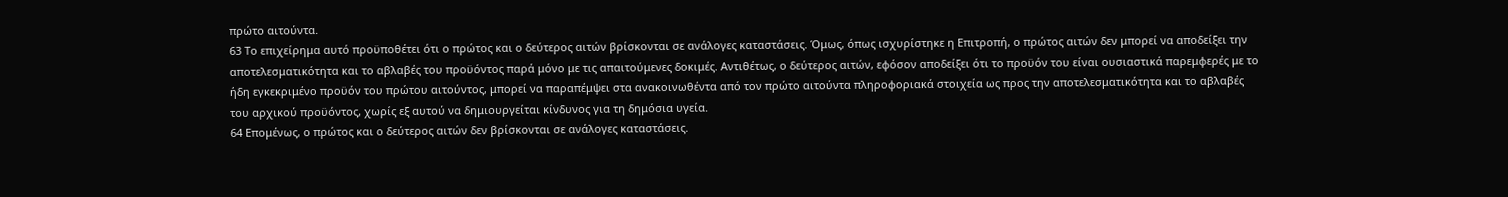πρώτο αιτούντα.
63 Το επιχείρημα αυτό προϋποθέτει ότι ο πρώτος και ο δεύτερος αιτών βρίσκονται σε ανάλογες καταστάσεις. Όμως, όπως ισχυρίστηκε η Επιτροπή, ο πρώτος αιτών δεν μπορεί να αποδείξει την αποτελεσματικότητα και το αβλαβές του προϋόντος παρά μόνο με τις απαιτούμενες δοκιμές. Αντιθέτως, ο δεύτερος αιτών, εφόσον αποδείξει ότι το προϋόν του είναι ουσιαστικά παρεμφερές με το ήδη εγκεκριμένο προϋόν του πρώτου αιτούντος, μπορεί να παραπέμψει στα ανακοινωθέντα από τον πρώτο αιτούντα πληροφοριακά στοιχεία ως προς την αποτελεσματικότητα και το αβλαβές του αρχικού προϋόντος, χωρίς εξ αυτού να δημιουργείται κίνδυνος για τη δημόσια υγεία.
64 Επομένως, ο πρώτος και ο δεύτερος αιτών δεν βρίσκονται σε ανάλογες καταστάσεις.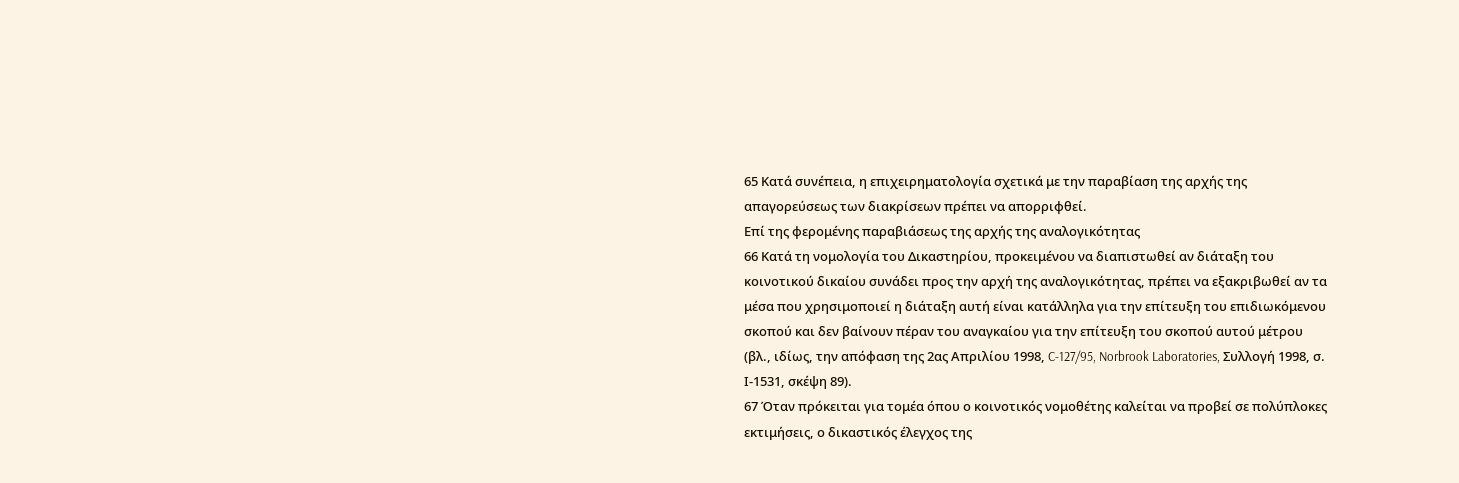65 Κατά συνέπεια, η επιχειρηματολογία σχετικά με την παραβίαση της αρχής της απαγορεύσεως των διακρίσεων πρέπει να απορριφθεί.
Επί της φερομένης παραβιάσεως της αρχής της αναλογικότητας
66 Κατά τη νομολογία του Δικαστηρίου, προκειμένου να διαπιστωθεί αν διάταξη του κοινοτικού δικαίου συνάδει προς την αρχή της αναλογικότητας, πρέπει να εξακριβωθεί αν τα μέσα που χρησιμοποιεί η διάταξη αυτή είναι κατάλληλα για την επίτευξη του επιδιωκόμενου σκοπού και δεν βαίνουν πέραν του αναγκαίου για την επίτευξη του σκοπού αυτού μέτρου (βλ., ιδίως, την απόφαση της 2ας Απριλίου 1998, C-127/95, Norbrook Laboratories, Συλλογή 1998, σ. Ι-1531, σκέψη 89).
67 Όταν πρόκειται για τομέα όπου ο κοινοτικός νομοθέτης καλείται να προβεί σε πολύπλοκες εκτιμήσεις, ο δικαστικός έλεγχος της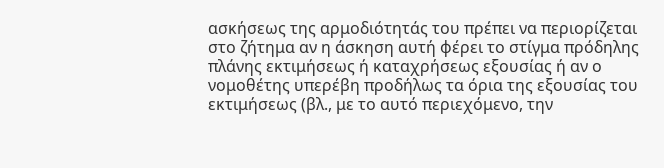ασκήσεως της αρμοδιότητάς του πρέπει να περιορίζεται στο ζήτημα αν η άσκηση αυτή φέρει το στίγμα πρόδηλης πλάνης εκτιμήσεως ή καταχρήσεως εξουσίας ή αν ο νομοθέτης υπερέβη προδήλως τα όρια της εξουσίας του εκτιμήσεως (βλ., με το αυτό περιεχόμενο, την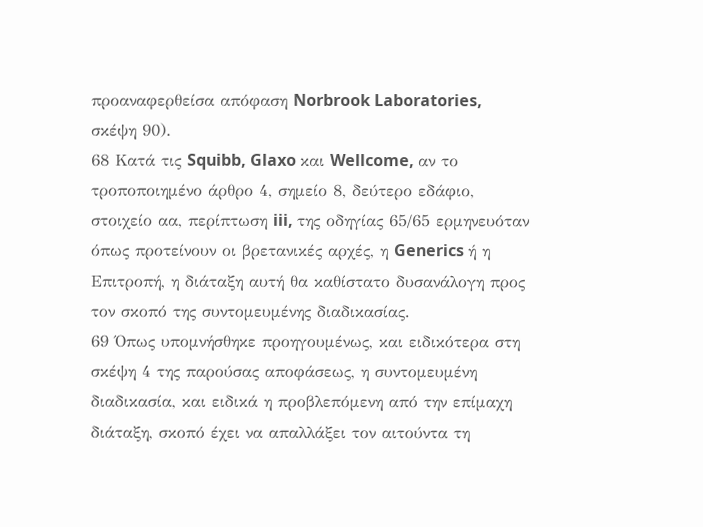προαναφερθείσα απόφαση Norbrook Laboratories, σκέψη 90).
68 Κατά τις Squibb, Glaxo και Wellcome, αν το τροποποιημένο άρθρο 4, σημείο 8, δεύτερο εδάφιο, στοιχείο αα, περίπτωση iii, της οδηγίας 65/65 ερμηνευόταν όπως προτείνουν οι βρετανικές αρχές, η Generics ή η Επιτροπή, η διάταξη αυτή θα καθίστατο δυσανάλογη προς τον σκοπό της συντομευμένης διαδικασίας.
69 Όπως υπομνήσθηκε προηγουμένως, και ειδικότερα στη σκέψη 4 της παρούσας αποφάσεως, η συντομευμένη διαδικασία, και ειδικά η προβλεπόμενη από την επίμαχη διάταξη, σκοπό έχει να απαλλάξει τον αιτούντα τη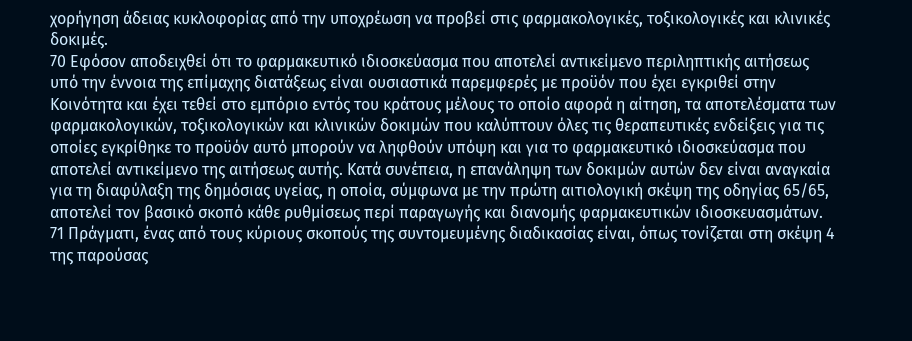χορήγηση άδειας κυκλοφορίας από την υποχρέωση να προβεί στις φαρμακολογικές, τοξικολογικές και κλινικές δοκιμές.
70 Εφόσον αποδειχθεί ότι το φαρμακευτικό ιδιοσκεύασμα που αποτελεί αντικείμενο περιληπτικής αιτήσεως υπό την έννοια της επίμαχης διατάξεως είναι ουσιαστικά παρεμφερές με προϋόν που έχει εγκριθεί στην Κοινότητα και έχει τεθεί στο εμπόριο εντός του κράτους μέλους το οποίο αφορά η αίτηση, τα αποτελέσματα των φαρμακολογικών, τοξικολογικών και κλινικών δοκιμών που καλύπτουν όλες τις θεραπευτικές ενδείξεις για τις οποίες εγκρίθηκε το προϋόν αυτό μπορούν να ληφθούν υπόψη και για το φαρμακευτικό ιδιοσκεύασμα που αποτελεί αντικείμενο της αιτήσεως αυτής. Κατά συνέπεια, η επανάληψη των δοκιμών αυτών δεν είναι αναγκαία για τη διαφύλαξη της δημόσιας υγείας, η οποία, σύμφωνα με την πρώτη αιτιολογική σκέψη της οδηγίας 65/65, αποτελεί τον βασικό σκοπό κάθε ρυθμίσεως περί παραγωγής και διανομής φαρμακευτικών ιδιοσκευασμάτων.
71 Πράγματι, ένας από τους κύριους σκοπούς της συντομευμένης διαδικασίας είναι, όπως τονίζεται στη σκέψη 4 της παρούσας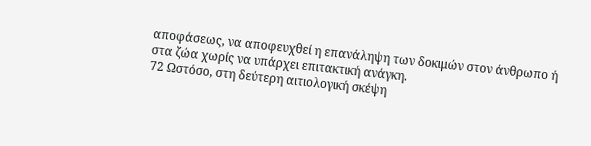αποφάσεως, να αποφευχθεί η επανάληψη των δοκιμών στον άνθρωπο ή στα ζώα χωρίς να υπάρχει επιτακτική ανάγκη.
72 Ωστόσο, στη δεύτερη αιτιολογική σκέψη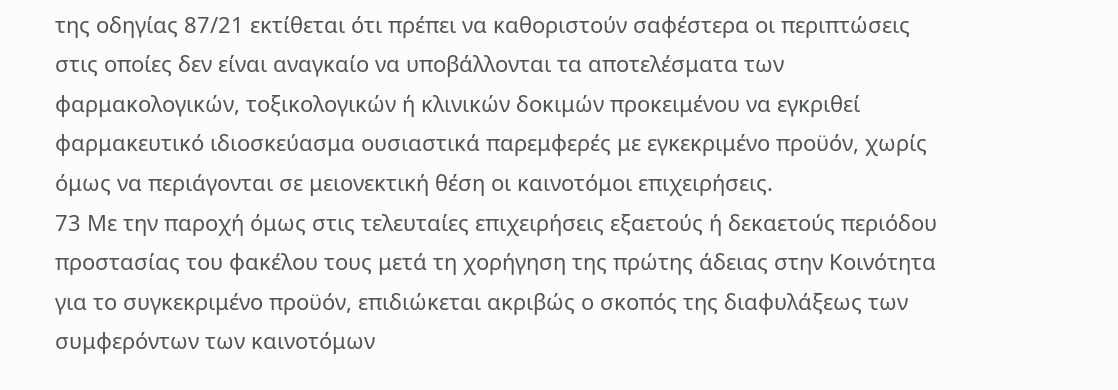της οδηγίας 87/21 εκτίθεται ότι πρέπει να καθοριστούν σαφέστερα οι περιπτώσεις στις οποίες δεν είναι αναγκαίο να υποβάλλονται τα αποτελέσματα των φαρμακολογικών, τοξικολογικών ή κλινικών δοκιμών προκειμένου να εγκριθεί φαρμακευτικό ιδιοσκεύασμα ουσιαστικά παρεμφερές με εγκεκριμένο προϋόν, χωρίς όμως να περιάγονται σε μειονεκτική θέση οι καινοτόμοι επιχειρήσεις.
73 Με την παροχή όμως στις τελευταίες επιχειρήσεις εξαετούς ή δεκαετούς περιόδου προστασίας του φακέλου τους μετά τη χορήγηση της πρώτης άδειας στην Κοινότητα για το συγκεκριμένο προϋόν, επιδιώκεται ακριβώς ο σκοπός της διαφυλάξεως των συμφερόντων των καινοτόμων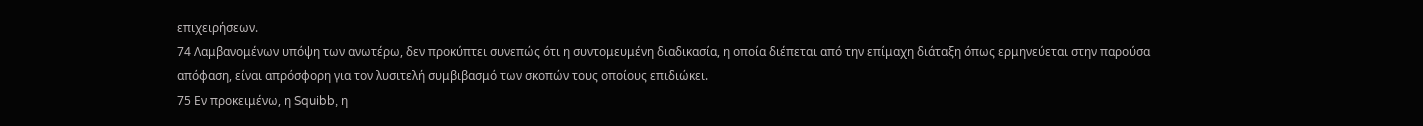επιχειρήσεων.
74 Λαμβανομένων υπόψη των ανωτέρω, δεν προκύπτει συνεπώς ότι η συντομευμένη διαδικασία, η οποία διέπεται από την επίμαχη διάταξη όπως ερμηνεύεται στην παρούσα απόφαση, είναι απρόσφορη για τον λυσιτελή συμβιβασμό των σκοπών τους οποίους επιδιώκει.
75 Εν προκειμένω, η Squibb, η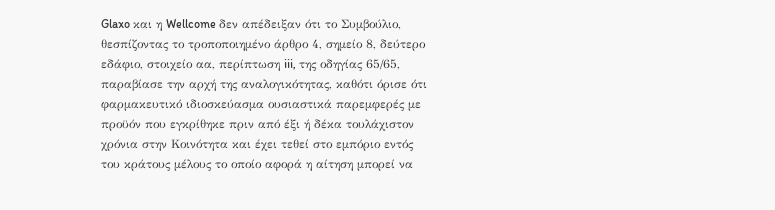Glaxo και η Wellcome δεν απέδειξαν ότι το Συμβούλιο, θεσπίζοντας το τροποποιημένο άρθρο 4, σημείο 8, δεύτερο εδάφιο, στοιχείο αα, περίπτωση iii, της οδηγίας 65/65, παραβίασε την αρχή της αναλογικότητας, καθότι όρισε ότι φαρμακευτικό ιδιοσκεύασμα ουσιαστικά παρεμφερές με προϋόν που εγκρίθηκε πριν από έξι ή δέκα τουλάχιστον χρόνια στην Κοινότητα και έχει τεθεί στο εμπόριο εντός του κράτους μέλους το οποίο αφορά η αίτηση μπορεί να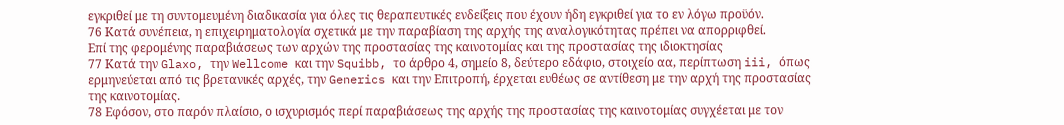εγκριθεί με τη συντομευμένη διαδικασία για όλες τις θεραπευτικές ενδείξεις που έχουν ήδη εγκριθεί για το εν λόγω προϋόν.
76 Κατά συνέπεια, η επιχειρηματολογία σχετικά με την παραβίαση της αρχής της αναλογικότητας πρέπει να απορριφθεί.
Επί της φερομένης παραβιάσεως των αρχών της προστασίας της καινοτομίας και της προστασίας της ιδιοκτησίας
77 Κατά την Glaxo, την Wellcome και την Squibb, το άρθρο 4, σημείο 8, δεύτερο εδάφιο, στοιχείο αα, περίπτωση iii, όπως ερμηνεύεται από τις βρετανικές αρχές, την Generics και την Επιτροπή, έρχεται ευθέως σε αντίθεση με την αρχή της προστασίας της καινοτομίας.
78 Εφόσον, στο παρόν πλαίσιο, ο ισχυρισμός περί παραβιάσεως της αρχής της προστασίας της καινοτομίας συγχέεται με τον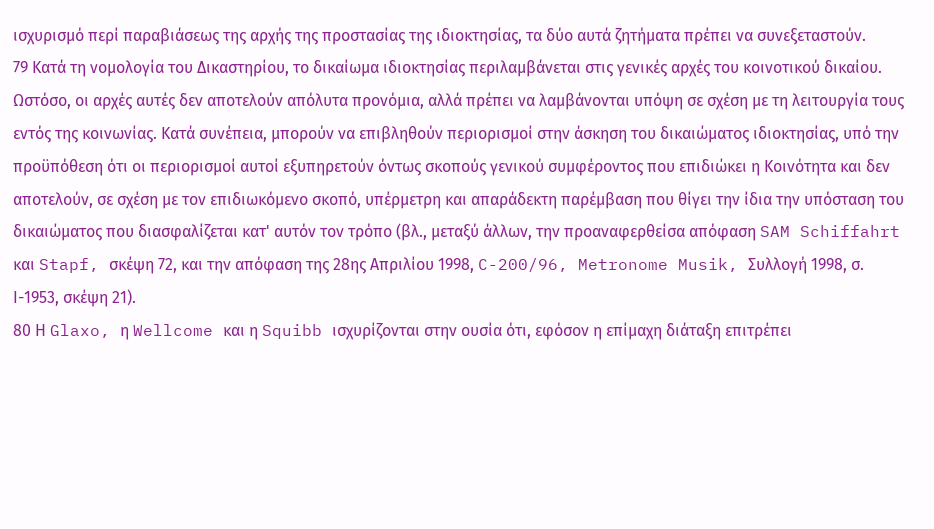ισχυρισμό περί παραβιάσεως της αρχής της προστασίας της ιδιοκτησίας, τα δύο αυτά ζητήματα πρέπει να συνεξεταστούν.
79 Κατά τη νομολογία του Δικαστηρίου, το δικαίωμα ιδιοκτησίας περιλαμβάνεται στις γενικές αρχές του κοινοτικού δικαίου. Ωστόσο, οι αρχές αυτές δεν αποτελούν απόλυτα προνόμια, αλλά πρέπει να λαμβάνονται υπόψη σε σχέση με τη λειτουργία τους εντός της κοινωνίας. Κατά συνέπεια, μπορούν να επιβληθούν περιορισμοί στην άσκηση του δικαιώματος ιδιοκτησίας, υπό την προϋπόθεση ότι οι περιορισμοί αυτοί εξυπηρετούν όντως σκοπούς γενικού συμφέροντος που επιδιώκει η Κοινότητα και δεν αποτελούν, σε σχέση με τον επιδιωκόμενο σκοπό, υπέρμετρη και απαράδεκτη παρέμβαση που θίγει την ίδια την υπόσταση του δικαιώματος που διασφαλίζεται κατ' αυτόν τον τρόπο (βλ., μεταξύ άλλων, την προαναφερθείσα απόφαση SAM Schiffahrt και Stapf, σκέψη 72, και την απόφαση της 28ης Απριλίου 1998, C-200/96, Metronome Musik, Συλλογή 1998, σ. Ι-1953, σκέψη 21).
80 Η Glaxo, η Wellcome και η Squibb ισχυρίζονται στην ουσία ότι, εφόσον η επίμαχη διάταξη επιτρέπει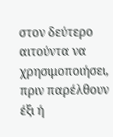στον δεύτερο αιτούντα να χρησιμοποιήσει, πριν παρέλθουν έξι ή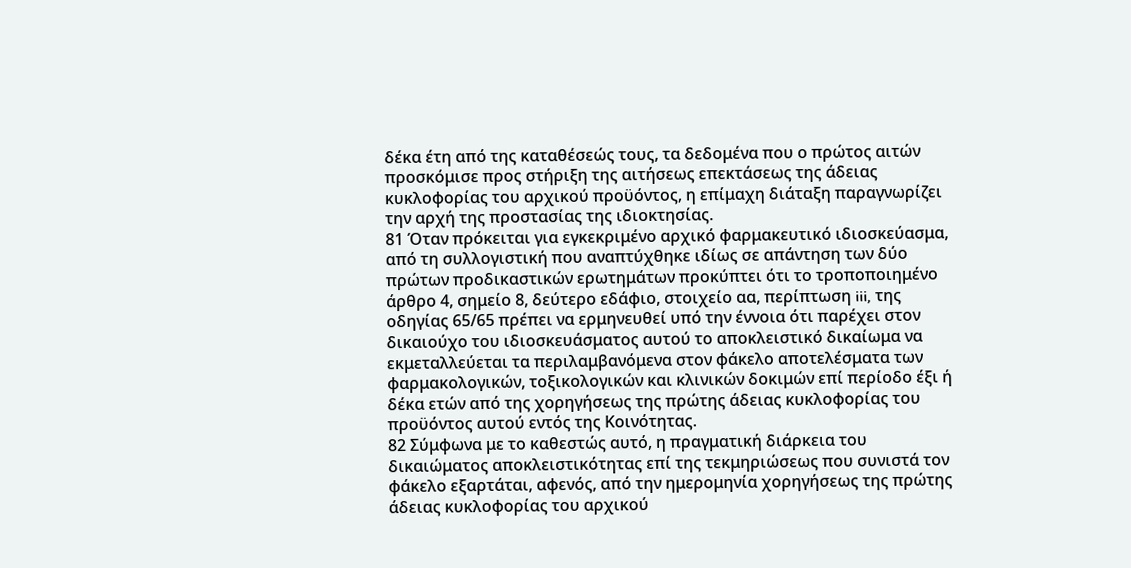δέκα έτη από της καταθέσεώς τους, τα δεδομένα που ο πρώτος αιτών προσκόμισε προς στήριξη της αιτήσεως επεκτάσεως της άδειας κυκλοφορίας του αρχικού προϋόντος, η επίμαχη διάταξη παραγνωρίζει την αρχή της προστασίας της ιδιοκτησίας.
81 Όταν πρόκειται για εγκεκριμένο αρχικό φαρμακευτικό ιδιοσκεύασμα, από τη συλλογιστική που αναπτύχθηκε ιδίως σε απάντηση των δύο πρώτων προδικαστικών ερωτημάτων προκύπτει ότι το τροποποιημένο άρθρο 4, σημείο 8, δεύτερο εδάφιο, στοιχείο αα, περίπτωση iii, της οδηγίας 65/65 πρέπει να ερμηνευθεί υπό την έννοια ότι παρέχει στον δικαιούχο του ιδιοσκευάσματος αυτού το αποκλειστικό δικαίωμα να εκμεταλλεύεται τα περιλαμβανόμενα στον φάκελο αποτελέσματα των φαρμακολογικών, τοξικολογικών και κλινικών δοκιμών επί περίοδο έξι ή δέκα ετών από της χορηγήσεως της πρώτης άδειας κυκλοφορίας του προϋόντος αυτού εντός της Κοινότητας.
82 Σύμφωνα με το καθεστώς αυτό, η πραγματική διάρκεια του δικαιώματος αποκλειστικότητας επί της τεκμηριώσεως που συνιστά τον φάκελο εξαρτάται, αφενός, από την ημερομηνία χορηγήσεως της πρώτης άδειας κυκλοφορίας του αρχικού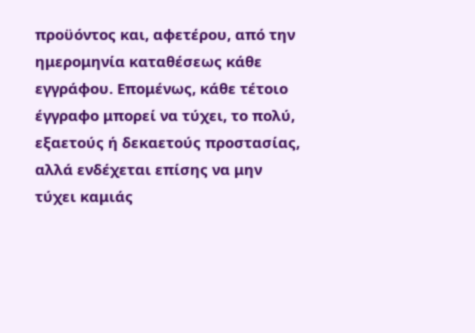προϋόντος και, αφετέρου, από την ημερομηνία καταθέσεως κάθε εγγράφου. Επομένως, κάθε τέτοιο έγγραφο μπορεί να τύχει, το πολύ, εξαετούς ή δεκαετούς προστασίας, αλλά ενδέχεται επίσης να μην τύχει καμιάς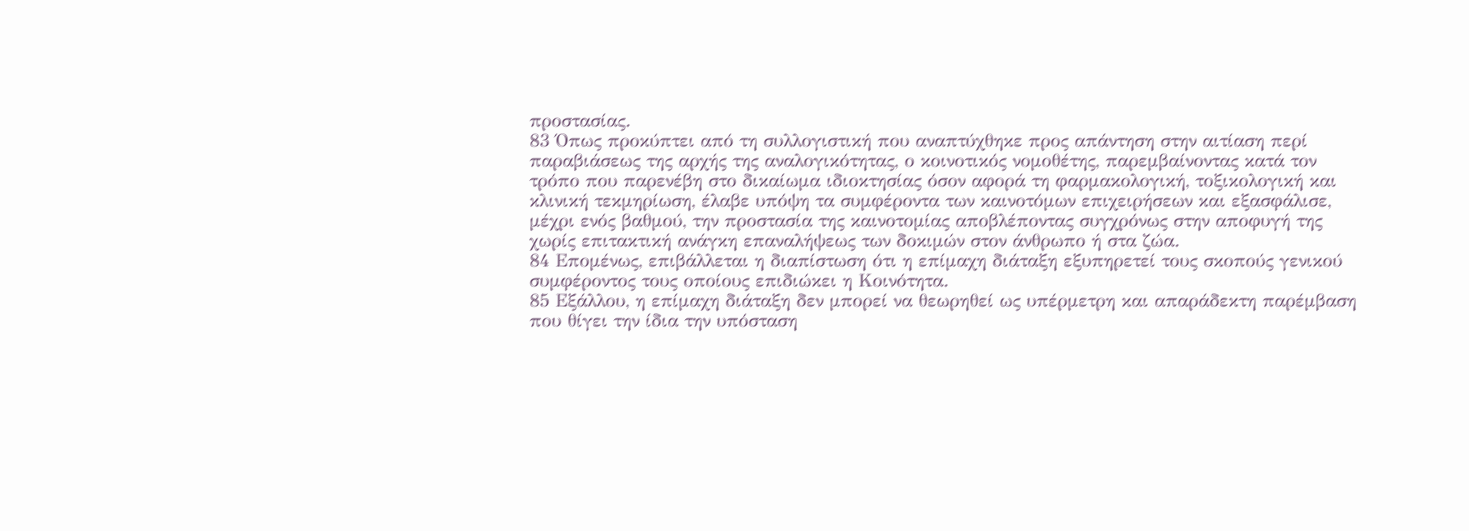προστασίας.
83 Όπως προκύπτει από τη συλλογιστική που αναπτύχθηκε προς απάντηση στην αιτίαση περί παραβιάσεως της αρχής της αναλογικότητας, ο κοινοτικός νομοθέτης, παρεμβαίνοντας κατά τον τρόπο που παρενέβη στο δικαίωμα ιδιοκτησίας όσον αφορά τη φαρμακολογική, τοξικολογική και κλινική τεκμηρίωση, έλαβε υπόψη τα συμφέροντα των καινοτόμων επιχειρήσεων και εξασφάλισε, μέχρι ενός βαθμού, την προστασία της καινοτομίας αποβλέποντας συγχρόνως στην αποφυγή της χωρίς επιτακτική ανάγκη επαναλήψεως των δοκιμών στον άνθρωπο ή στα ζώα.
84 Επομένως, επιβάλλεται η διαπίστωση ότι η επίμαχη διάταξη εξυπηρετεί τους σκοπούς γενικού συμφέροντος τους οποίους επιδιώκει η Κοινότητα.
85 Εξάλλου, η επίμαχη διάταξη δεν μπορεί να θεωρηθεί ως υπέρμετρη και απαράδεκτη παρέμβαση που θίγει την ίδια την υπόσταση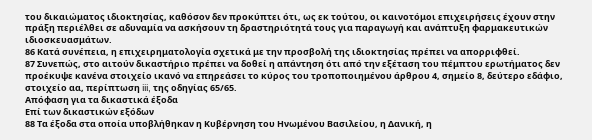του δικαιώματος ιδιοκτησίας, καθόσον δεν προκύπτει ότι, ως εκ τούτου, οι καινοτόμοι επιχειρήσεις έχουν στην πράξη περιέλθει σε αδυναμία να ασκήσουν τη δραστηριότητά τους για παραγωγή και ανάπτυξη φαρμακευτικών ιδιοσκευασμάτων.
86 Κατά συνέπεια, η επιχειρηματολογία σχετικά με την προσβολή της ιδιοκτησίας πρέπει να απορριφθεί.
87 Συνεπώς, στο αιτούν δικαστήριο πρέπει να δοθεί η απάντηση ότι από την εξέταση του πέμπτου ερωτήματος δεν προέκυψε κανένα στοιχείο ικανό να επηρεάσει το κύρος του τροποποιημένου άρθρου 4, σημείο 8, δεύτερο εδάφιο, στοιχείο αα, περίπτωση iii, της οδηγίας 65/65.
Απόφαση για τα δικαστικά έξοδα
Επί των δικαστικών εξόδων
88 Τα έξοδα στα οποία υποβλήθηκαν η Κυβέρνηση του Ηνωμένου Βασιλείου, η Δανική, η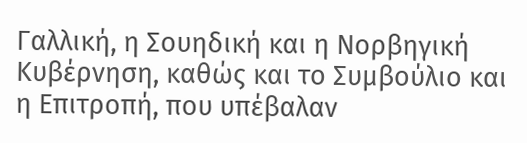Γαλλική, η Σουηδική και η Νορβηγική Κυβέρνηση, καθώς και το Συμβούλιο και η Επιτροπή, που υπέβαλαν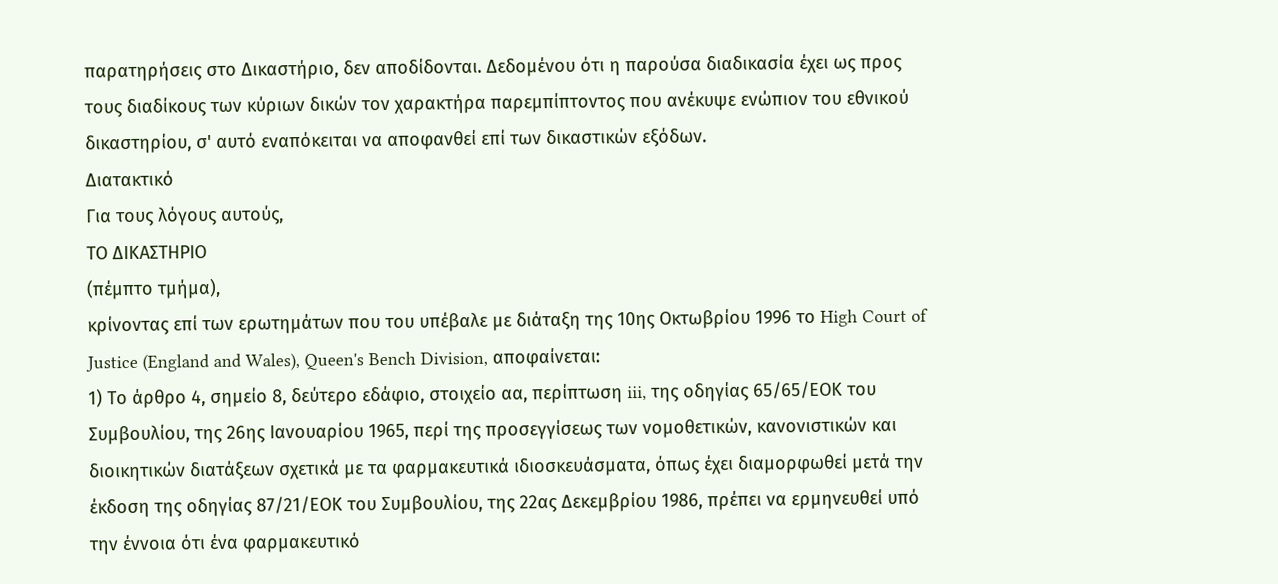παρατηρήσεις στο Δικαστήριο, δεν αποδίδονται. Δεδομένου ότι η παρούσα διαδικασία έχει ως προς τους διαδίκους των κύριων δικών τον χαρακτήρα παρεμπίπτοντος που ανέκυψε ενώπιον του εθνικού δικαστηρίου, σ' αυτό εναπόκειται να αποφανθεί επί των δικαστικών εξόδων.
Διατακτικό
Για τους λόγους αυτούς,
ΤΟ ΔΙΚΑΣΤΗΡΙΟ
(πέμπτο τμήμα),
κρίνοντας επί των ερωτημάτων που του υπέβαλε με διάταξη της 10ης Οκτωβρίου 1996 το High Court of Justice (England and Wales), Queen's Bench Division, αποφαίνεται:
1) Το άρθρο 4, σημείο 8, δεύτερο εδάφιο, στοιχείο αα, περίπτωση iii, της οδηγίας 65/65/ΕΟΚ του Συμβουλίου, της 26ης Ιανουαρίου 1965, περί της προσεγγίσεως των νομοθετικών, κανονιστικών και διοικητικών διατάξεων σχετικά με τα φαρμακευτικά ιδιοσκευάσματα, όπως έχει διαμορφωθεί μετά την έκδοση της οδηγίας 87/21/ΕΟΚ του Συμβουλίου, της 22ας Δεκεμβρίου 1986, πρέπει να ερμηνευθεί υπό την έννοια ότι ένα φαρμακευτικό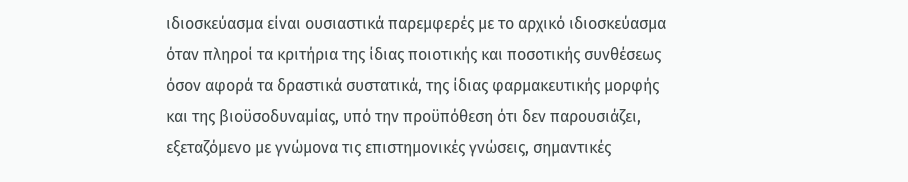ιδιοσκεύασμα είναι ουσιαστικά παρεμφερές με το αρχικό ιδιοσκεύασμα όταν πληροί τα κριτήρια της ίδιας ποιοτικής και ποσοτικής συνθέσεως όσον αφορά τα δραστικά συστατικά, της ίδιας φαρμακευτικής μορφής και της βιοϋσοδυναμίας, υπό την προϋπόθεση ότι δεν παρουσιάζει, εξεταζόμενο με γνώμονα τις επιστημονικές γνώσεις, σημαντικές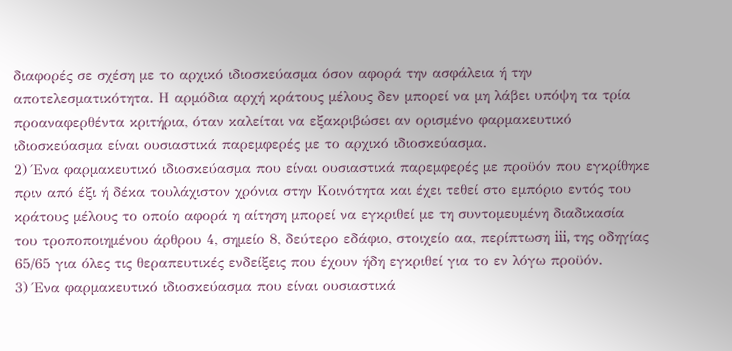διαφορές σε σχέση με το αρχικό ιδιοσκεύασμα όσον αφορά την ασφάλεια ή την αποτελεσματικότητα. Η αρμόδια αρχή κράτους μέλους δεν μπορεί να μη λάβει υπόψη τα τρία προαναφερθέντα κριτήρια, όταν καλείται να εξακριβώσει αν ορισμένο φαρμακευτικό ιδιοσκεύασμα είναι ουσιαστικά παρεμφερές με το αρχικό ιδιοσκεύασμα.
2) Ένα φαρμακευτικό ιδιοσκεύασμα που είναι ουσιαστικά παρεμφερές με προϋόν που εγκρίθηκε πριν από έξι ή δέκα τουλάχιστον χρόνια στην Κοινότητα και έχει τεθεί στο εμπόριο εντός του κράτους μέλους το οποίο αφορά η αίτηση μπορεί να εγκριθεί με τη συντομευμένη διαδικασία του τροποποιημένου άρθρου 4, σημείο 8, δεύτερο εδάφιο, στοιχείο αα, περίπτωση iii, της οδηγίας 65/65 για όλες τις θεραπευτικές ενδείξεις που έχουν ήδη εγκριθεί για το εν λόγω προϋόν.
3) Ένα φαρμακευτικό ιδιοσκεύασμα που είναι ουσιαστικά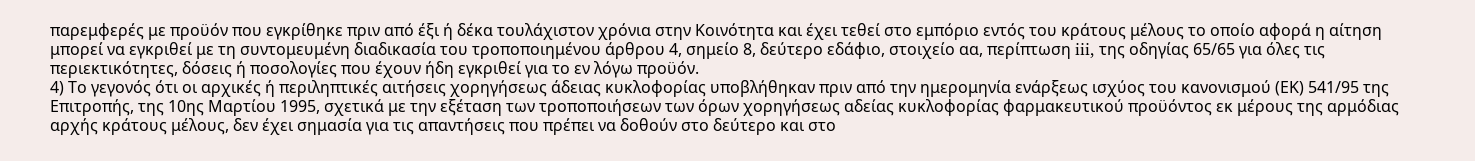παρεμφερές με προϋόν που εγκρίθηκε πριν από έξι ή δέκα τουλάχιστον χρόνια στην Κοινότητα και έχει τεθεί στο εμπόριο εντός του κράτους μέλους το οποίο αφορά η αίτηση μπορεί να εγκριθεί με τη συντομευμένη διαδικασία του τροποποιημένου άρθρου 4, σημείο 8, δεύτερο εδάφιο, στοιχείο αα, περίπτωση iii, της οδηγίας 65/65 για όλες τις περιεκτικότητες, δόσεις ή ποσολογίες που έχουν ήδη εγκριθεί για το εν λόγω προϋόν.
4) Το γεγονός ότι οι αρχικές ή περιληπτικές αιτήσεις χορηγήσεως άδειας κυκλοφορίας υποβλήθηκαν πριν από την ημερομηνία ενάρξεως ισχύος του κανονισμού (ΕΚ) 541/95 της Επιτροπής, της 10ης Μαρτίου 1995, σχετικά με την εξέταση των τροποποιήσεων των όρων χορηγήσεως αδείας κυκλοφορίας φαρμακευτικού προϋόντος εκ μέρους της αρμόδιας αρχής κράτους μέλους, δεν έχει σημασία για τις απαντήσεις που πρέπει να δοθούν στο δεύτερο και στο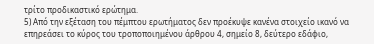τρίτο προδικαστικό ερώτημα.
5) Από την εξέταση του πέμπτου ερωτήματος δεν προέκυψε κανένα στοιχείο ικανό να επηρεάσει το κύρος του τροποποιημένου άρθρου 4, σημείο 8, δεύτερο εδάφιο,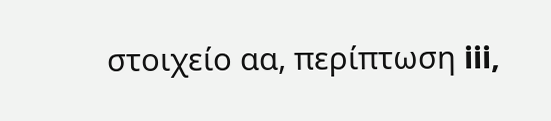στοιχείο αα, περίπτωση iii,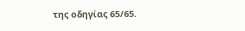της οδηγίας 65/65.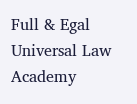Full & Egal Universal Law Academy